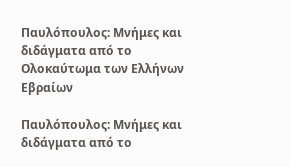Παυλόπουλος: Μνήμες και διδάγματα από το Ολοκαύτωμα των Ελλήνων Εβραίων

Παυλόπουλος: Μνήμες και διδάγματα από το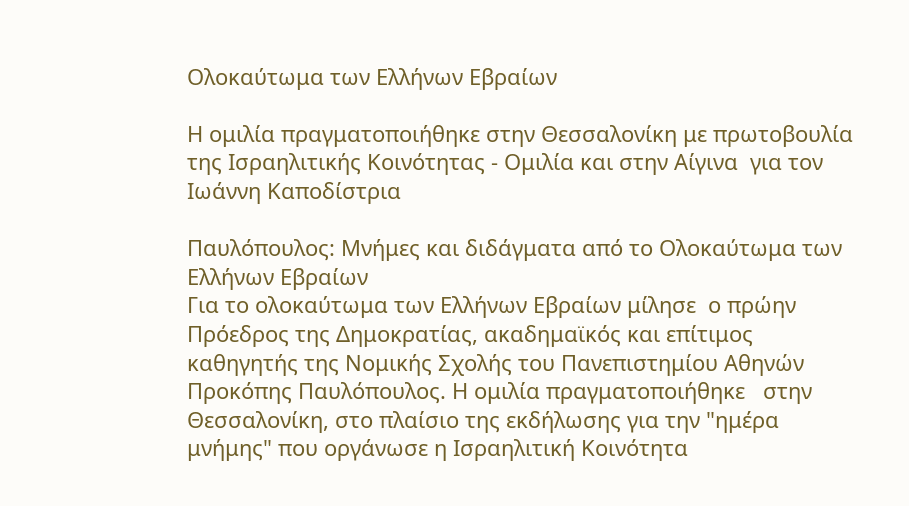Ολοκαύτωμα των Ελλήνων Εβραίων

Η ομιλία πραγματοποιήθηκε στην Θεσσαλονίκη με πρωτοβουλία της Ισραηλιτικής Κοινότητας - Ομιλία και στην Αίγινα  για τον Ιωάννη Καποδίστρια

Παυλόπουλος: Μνήμες και διδάγματα από το Ολοκαύτωμα των Ελλήνων Εβραίων
Για το ολοκαύτωμα των Ελλήνων Εβραίων μίλησε  ο πρώην Πρόεδρος της Δημοκρατίας, ακαδημαϊκός και επίτιμος καθηγητής της Νομικής Σχολής του Πανεπιστημίου Αθηνών Προκόπης Παυλόπουλος. Η ομιλία πραγματοποιήθηκε   στην Θεσσαλονίκη, στο πλαίσιο της εκδήλωσης για την "ημέρα μνήμης" που οργάνωσε η Ισραηλιτική Κοινότητα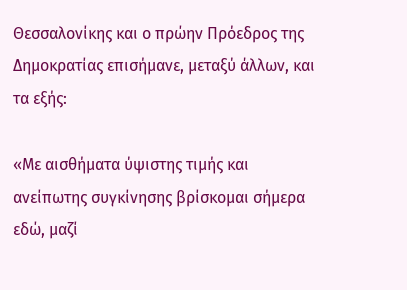Θεσσαλονίκης και ο πρώην Πρόεδρος της Δημοκρατίας επισήμανε, μεταξύ άλλων, και τα εξής:

«Με αισθήματα ύψιστης τιμής και ανείπωτης συγκίνησης βρίσκομαι σήμερα εδώ, μαζί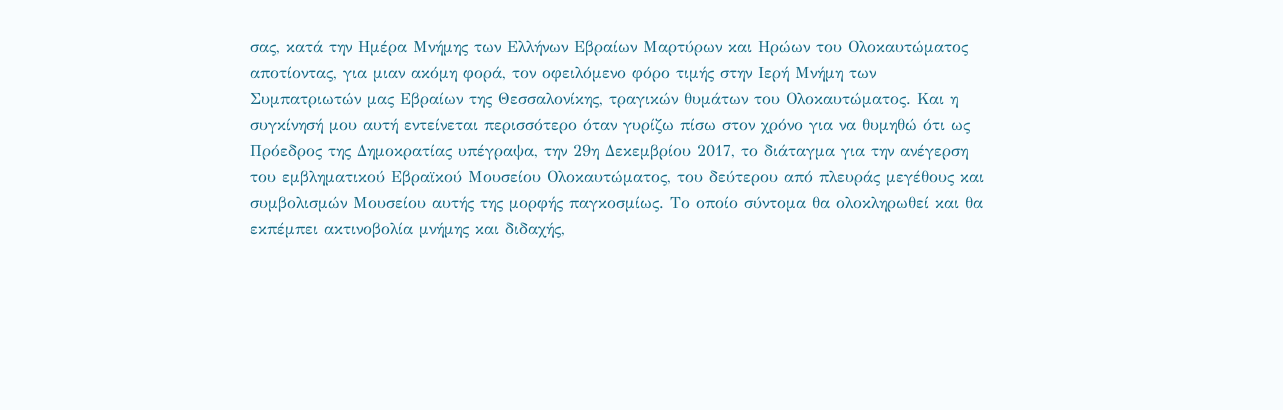σας, κατά την Ημέρα Μνήμης των Ελλήνων Εβραίων Μαρτύρων και Ηρώων του Ολοκαυτώματος αποτίοντας, για μιαν ακόμη φορά, τον οφειλόμενο φόρο τιμής στην Ιερή Μνήμη των Συμπατριωτών μας Εβραίων της Θεσσαλονίκης, τραγικών θυμάτων του Ολοκαυτώματος. Και η συγκίνησή μου αυτή εντείνεται περισσότερο όταν γυρίζω πίσω στον χρόνο για να θυμηθώ ότι ως Πρόεδρος της Δημοκρατίας υπέγραψα, την 29η Δεκεμβρίου 2017, το διάταγμα για την ανέγερση του εμβληματικού Εβραϊκού Μουσείου Ολοκαυτώματος, του δεύτερου από πλευράς μεγέθους και συμβολισμών Μουσείου αυτής της μορφής παγκοσμίως. Το οποίο σύντομα θα ολοκληρωθεί και θα εκπέμπει ακτινοβολία μνήμης και διδαχής,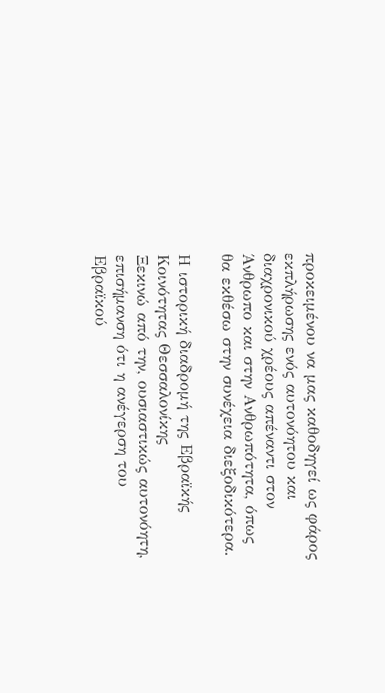προκειμένου να μας καθοδηγεί ως φάρος εκπλήρωσης ενός αυτονόητου και διαχρονικού χρέους απέναντι στον Άνθρωπο και στην Ανθρωπότητα, όπως θα εκθέσω στην συνέχεια διεξοδικότερα.

Η ιστορική διαδρομή της Εβραϊκής Κοινότητας Θεσσαλονίκης
Ξεκινώ από την, ουσιαστικώς αυτονόητη, επισήμανση ότι η ανέγερση του Εβραϊκού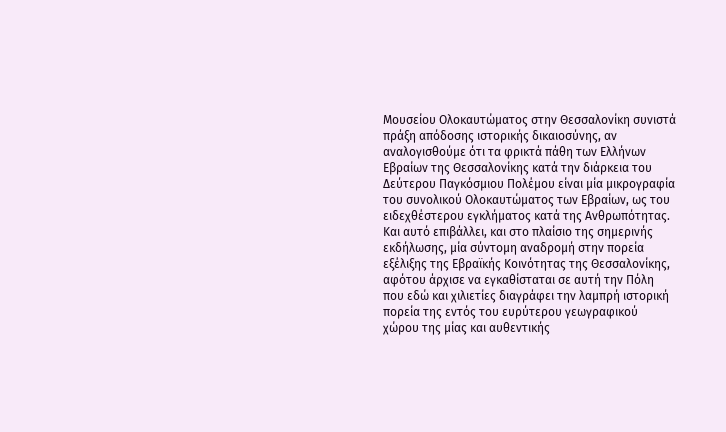Μουσείου Ολοκαυτώματος στην Θεσσαλονίκη συνιστά πράξη απόδοσης ιστορικής δικαιοσύνης, αν αναλογισθούμε ότι τα φρικτά πάθη των Ελλήνων Εβραίων της Θεσσαλονίκης κατά την διάρκεια του Δεύτερου Παγκόσμιου Πολέμου είναι μία μικρογραφία του συνολικού Ολοκαυτώματος των Εβραίων, ως του ειδεχθέστερου εγκλήματος κατά της Ανθρωπότητας. Και αυτό επιβάλλει, και στο πλαίσιο της σημερινής εκδήλωσης, μία σύντομη αναδρομή στην πορεία εξέλιξης της Εβραϊκής Κοινότητας της Θεσσαλονίκης, αφότου άρχισε να εγκαθίσταται σε αυτή την Πόλη που εδώ και χιλιετίες διαγράφει την λαμπρή ιστορική πορεία της εντός του ευρύτερου γεωγραφικού χώρου της μίας και αυθεντικής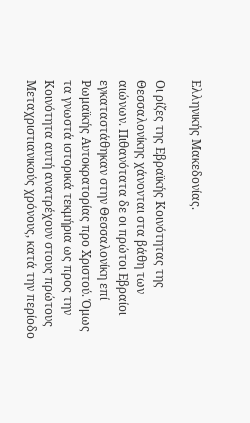Ελληνικής Μακεδονίας.

Οι ρίζες της Εβραϊκής Κοινότητας της Θεσσαλονίκης χάνονται στα βάθη των αιώνων. Πιθανότατα δε οι πρώτοι Εβραίοι εγκαταστάθηκαν στην Θεσσαλονίκη επί Ρωμαϊκής Αυτοκρατορίας προ Χριστού. Όμως τα γνωστά ιστορικά τεκμήρια ως προς την Κοινότητα αυτή ανατρέχουν στους πρώτους Μεταχριστιανικούς χρόνους, κατά την περίοδο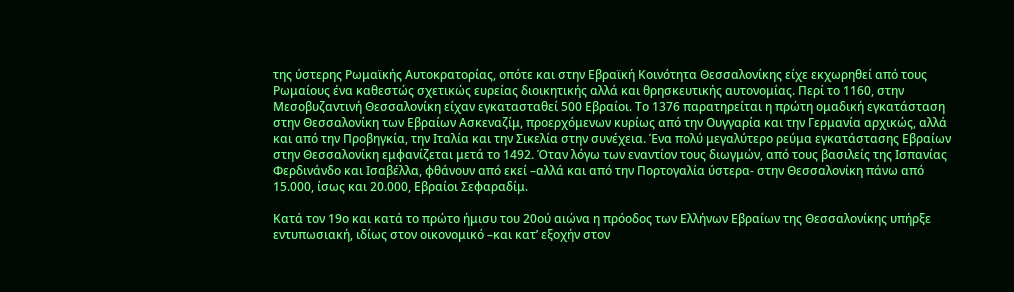της ύστερης Ρωμαϊκής Αυτοκρατορίας, οπότε και στην Εβραϊκή Κοινότητα Θεσσαλονίκης είχε εκχωρηθεί από τους Ρωμαίους ένα καθεστώς σχετικώς ευρείας διοικητικής αλλά και θρησκευτικής αυτονομίας. Περί το 1160, στην Μεσοβυζαντινή Θεσσαλονίκη είχαν εγκατασταθεί 500 Εβραίοι. Το 1376 παρατηρείται η πρώτη ομαδική εγκατάσταση στην Θεσσαλονίκη των Εβραίων Ασκεναζίμ, προερχόμενων κυρίως από την Ουγγαρία και την Γερμανία αρχικώς, αλλά και από την Προβηγκία, την Ιταλία και την Σικελία στην συνέχεια. Ένα πολύ μεγαλύτερο ρεύμα εγκατάστασης Εβραίων στην Θεσσαλονίκη εμφανίζεται μετά το 1492. Όταν λόγω των εναντίον τους διωγμών, από τους βασιλείς της Ισπανίας Φερδινάνδο και Ισαβέλλα, φθάνουν από εκεί –αλλά και από την Πορτογαλία ύστερα- στην Θεσσαλονίκη πάνω από 15.000, ίσως και 20.000, Εβραίοι Σεφαραδίμ.

Κατά τον 19ο και κατά το πρώτο ήμισυ του 20ού αιώνα η πρόοδος των Ελλήνων Εβραίων της Θεσσαλονίκης υπήρξε εντυπωσιακή, ιδίως στον οικονομικό –και κατ’ εξοχήν στον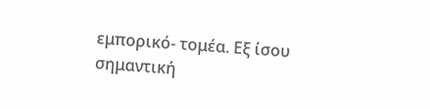εμπορικό- τομέα. Εξ ίσου σημαντική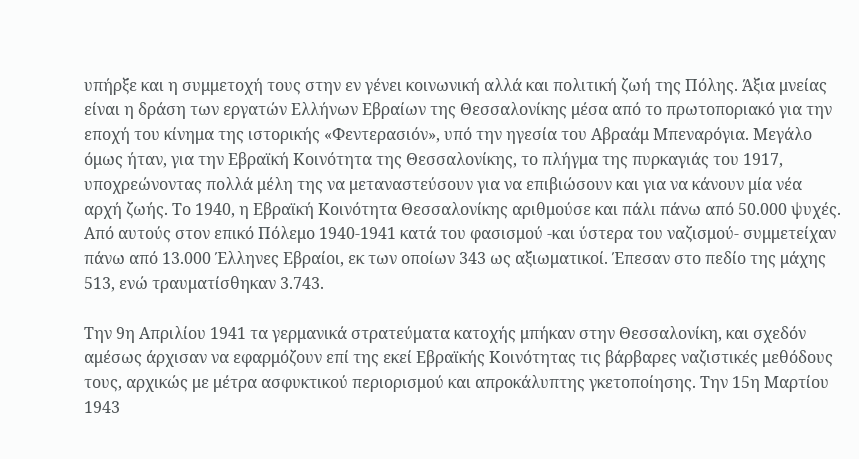υπήρξε και η συμμετοχή τους στην εν γένει κοινωνική αλλά και πολιτική ζωή της Πόλης. Άξια μνείας είναι η δράση των εργατών Ελλήνων Εβραίων της Θεσσαλονίκης μέσα από το πρωτοποριακό για την εποχή του κίνημα της ιστορικής «Φεντερασιόν», υπό την ηγεσία του Αβραάμ Μπεναρόγια. Μεγάλο όμως ήταν, για την Εβραϊκή Κοινότητα της Θεσσαλονίκης, το πλήγμα της πυρκαγιάς του 1917, υποχρεώνοντας πολλά μέλη της να μεταναστεύσουν για να επιβιώσουν και για να κάνουν μία νέα αρχή ζωής. Το 1940, η Εβραϊκή Κοινότητα Θεσσαλονίκης αριθμούσε και πάλι πάνω από 50.000 ψυχές. Από αυτούς στον επικό Πόλεμο 1940-1941 κατά του φασισμού -και ύστερα του ναζισμού- συμμετείχαν πάνω από 13.000 Έλληνες Εβραίοι, εκ των οποίων 343 ως αξιωματικοί. Έπεσαν στο πεδίο της μάχης 513, ενώ τραυματίσθηκαν 3.743.

Την 9η Απριλίου 1941 τα γερμανικά στρατεύματα κατοχής μπήκαν στην Θεσσαλονίκη, και σχεδόν αμέσως άρχισαν να εφαρμόζουν επί της εκεί Εβραϊκής Κοινότητας τις βάρβαρες ναζιστικές μεθόδους τους, αρχικώς με μέτρα ασφυκτικού περιορισμού και απροκάλυπτης γκετοποίησης. Την 15η Μαρτίου 1943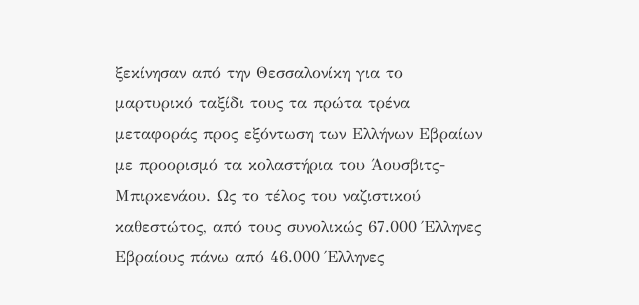ξεκίνησαν από την Θεσσαλονίκη για το μαρτυρικό ταξίδι τους τα πρώτα τρένα μεταφοράς προς εξόντωση των Ελλήνων Εβραίων με προορισμό τα κολαστήρια του Άουσβιτς-Μπιρκενάου. Ως το τέλος του ναζιστικού καθεστώτος, από τους συνολικώς 67.000 Έλληνες Εβραίους πάνω από 46.000 Έλληνες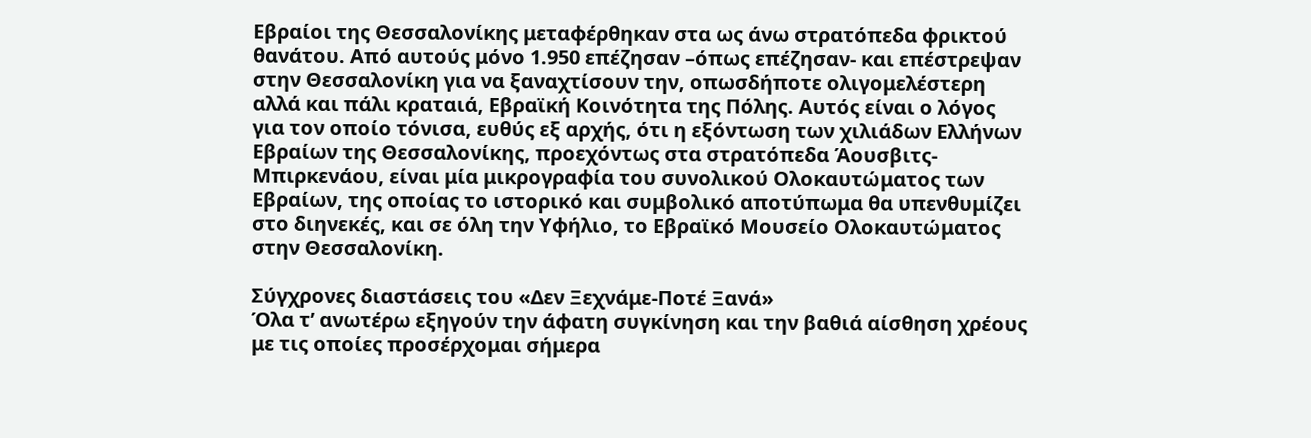Εβραίοι της Θεσσαλονίκης μεταφέρθηκαν στα ως άνω στρατόπεδα φρικτού θανάτου. Από αυτούς μόνο 1.950 επέζησαν –όπως επέζησαν- και επέστρεψαν στην Θεσσαλονίκη για να ξαναχτίσουν την, οπωσδήποτε ολιγομελέστερη αλλά και πάλι κραταιά, Εβραϊκή Κοινότητα της Πόλης. Αυτός είναι ο λόγος για τον οποίο τόνισα, ευθύς εξ αρχής, ότι η εξόντωση των χιλιάδων Ελλήνων Εβραίων της Θεσσαλονίκης, προεχόντως στα στρατόπεδα Άουσβιτς-Μπιρκενάου, είναι μία μικρογραφία του συνολικού Ολοκαυτώματος των Εβραίων, της οποίας το ιστορικό και συμβολικό αποτύπωμα θα υπενθυμίζει στο διηνεκές, και σε όλη την Υφήλιο, το Εβραϊκό Μουσείο Ολοκαυτώματος στην Θεσσαλονίκη.

Σύγχρονες διαστάσεις του «Δεν Ξεχνάμε-Ποτέ Ξανά»
Όλα τ’ ανωτέρω εξηγούν την άφατη συγκίνηση και την βαθιά αίσθηση χρέους με τις οποίες προσέρχομαι σήμερα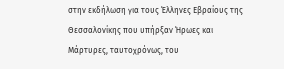στην εκδήλωση για τους Έλληνες Εβραίους της Θεσσαλονίκης που υπήρξαν Ήρωες και Μάρτυρες, ταυτοχρόνως, του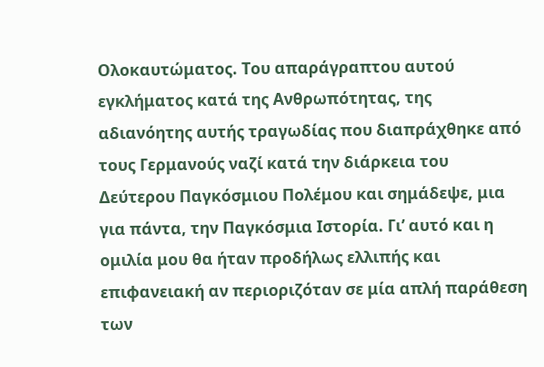Ολοκαυτώματος. Του απαράγραπτου αυτού εγκλήματος κατά της Ανθρωπότητας, της αδιανόητης αυτής τραγωδίας που διαπράχθηκε από τους Γερμανούς ναζί κατά την διάρκεια του Δεύτερου Παγκόσμιου Πολέμου και σημάδεψε, μια για πάντα, την Παγκόσμια Ιστορία. Γι’ αυτό και η ομιλία μου θα ήταν προδήλως ελλιπής και επιφανειακή αν περιοριζόταν σε μία απλή παράθεση των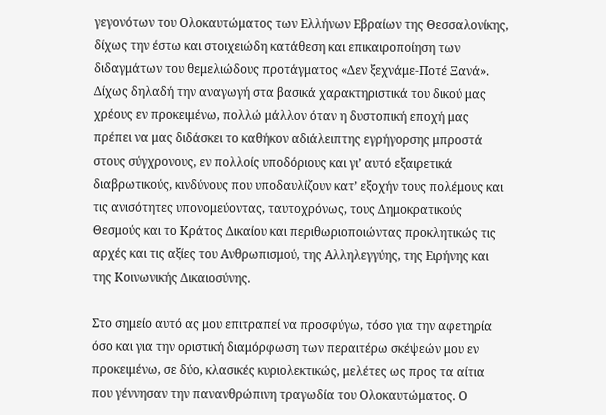γεγονότων του Ολοκαυτώματος των Ελλήνων Εβραίων της Θεσσαλονίκης, δίχως την έστω και στοιχειώδη κατάθεση και επικαιροποίηση των διδαγμάτων του θεμελιώδους προτάγματος «Δεν ξεχνάμε-Ποτέ Ξανά». Δίχως δηλαδή την αναγωγή στα βασικά χαρακτηριστικά του δικού μας χρέους εν προκειμένω, πολλώ μάλλον όταν η δυστοπική εποχή μας πρέπει να μας διδάσκει το καθήκον αδιάλειπτης εγρήγορσης μπροστά στους σύγχρονους, εν πολλοίς υποδόριους και γι’ αυτό εξαιρετικά διαβρωτικούς, κινδύνους που υποδαυλίζουν κατ’ εξοχήν τους πολέμους και τις ανισότητες υπονομεύοντας, ταυτοχρόνως, τους Δημοκρατικούς Θεσμούς και το Κράτος Δικαίου και περιθωριοποιώντας προκλητικώς τις αρχές και τις αξίες του Ανθρωπισμού, της Αλληλεγγύης, της Ειρήνης και της Κοινωνικής Δικαιοσύνης.

Στο σημείο αυτό ας μου επιτραπεί να προσφύγω, τόσο για την αφετηρία όσο και για την οριστική διαμόρφωση των περαιτέρω σκέψεών μου εν προκειμένω, σε δύο, κλασικές κυριολεκτικώς, μελέτες ως προς τα αίτια που γέννησαν την πανανθρώπινη τραγωδία του Ολοκαυτώματος. Ο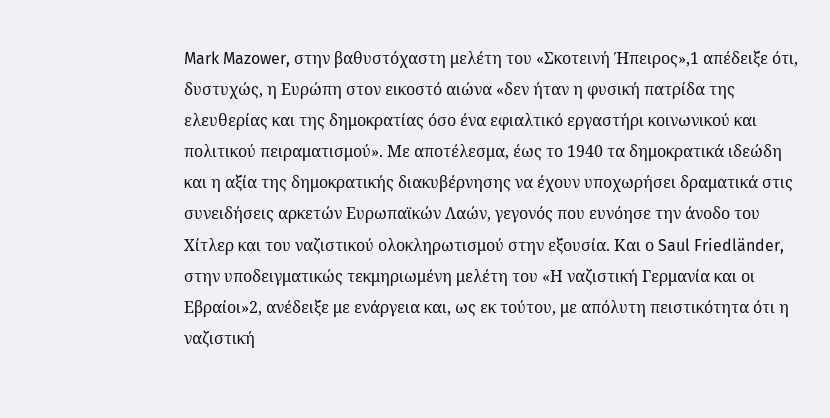Mark Mazower, στην βαθυστόχαστη μελέτη του «Σκοτεινή Ήπειρος»,1 απέδειξε ότι, δυστυχώς, η Ευρώπη στον εικοστό αιώνα «δεν ήταν η φυσική πατρίδα της ελευθερίας και της δημοκρατίας όσο ένα εφιαλτικό εργαστήρι κοινωνικού και πολιτικού πειραματισμού». Με αποτέλεσμα, έως το 1940 τα δημοκρατικά ιδεώδη και η αξία της δημοκρατικής διακυβέρνησης να έχουν υποχωρήσει δραματικά στις συνειδήσεις αρκετών Ευρωπαϊκών Λαών, γεγονός που ευνόησε την άνοδο του Χίτλερ και του ναζιστικού ολοκληρωτισμού στην εξουσία. Και ο Saul Friedländer, στην υποδειγματικώς τεκμηριωμένη μελέτη του «Η ναζιστική Γερμανία και οι Εβραίοι»2, ανέδειξε με ενάργεια και, ως εκ τούτου, με απόλυτη πειστικότητα ότι η ναζιστική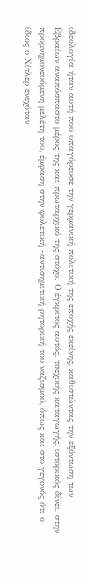ιδεολογία ήταν αυτή που υπαγόρευσε την γερμανική πολιτική της εποχής εκείνης, καθιστώντας την εξόντωση των Εβραίων αναπόσπαστο μέρος της και πρωταρχικό της στόχο. Ο έγκριτος αυτός, τσεχικής καταγωγής, ιστορικός δίνει, στην προμνημονευόμενη μελέτη του, έμφαση στην φυλετική -αντισημιτική ρητορική του ναζισμού, όπως και στο γεγονός ότι ο ίδιος ο Χίτλερ ενεχόταν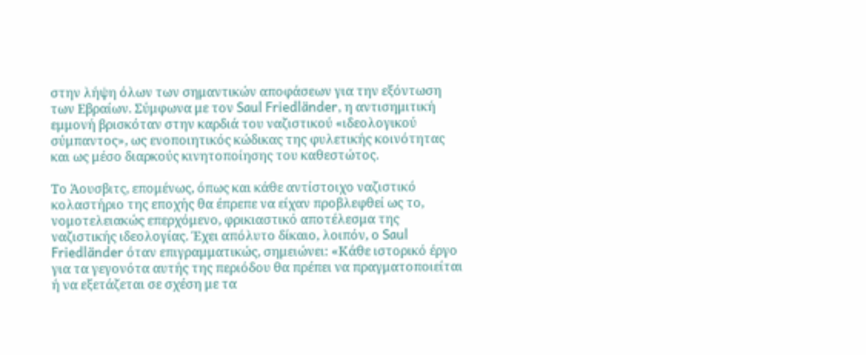στην λήψη όλων των σημαντικών αποφάσεων για την εξόντωση των Εβραίων. Σύμφωνα με τον Saul Friedländer, η αντισημιτική εμμονή βρισκόταν στην καρδιά του ναζιστικού «ιδεολογικού σύμπαντος», ως ενοποιητικός κώδικας της φυλετικής κοινότητας και ως μέσο διαρκούς κινητοποίησης του καθεστώτος.

Το Άουσβιτς, επομένως, όπως και κάθε αντίστοιχο ναζιστικό κολαστήριο της εποχής θα έπρεπε να είχαν προβλεφθεί ως το, νομοτελειακώς επερχόμενο, φρικιαστικό αποτέλεσμα της ναζιστικής ιδεολογίας. Έχει απόλυτο δίκαιο, λοιπόν, ο Saul Friedländer όταν επιγραμματικώς, σημειώνει: «Κάθε ιστορικό έργο για τα γεγονότα αυτής της περιόδου θα πρέπει να πραγματοποιείται ή να εξετάζεται σε σχέση με τα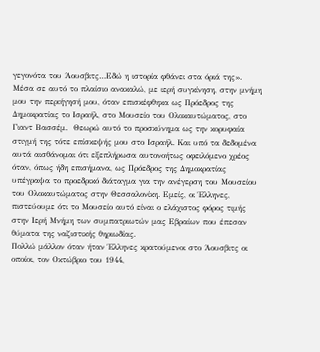γεγονότα του Άουσβιτς…Εδώ η ιστορία φθάνει στα όριά της». Μέσα σε αυτό το πλαίσιο ανακαλώ, με ιερή συγκίνηση, στην μνήμη μου την περιήγησή μου, όταν επισκέφθηκα ως Πρόεδρος της Δημοκρατίας το Ισραήλ, στο Μουσείο του Ολοκαυτώματος, στο Γιαντ Βασσέμ.  Θεωρώ αυτό το προσκύνημα ως την κορυφαία στιγμή της τότε επίσκεψής μου στο Ισραήλ. Και υπό τα δεδομένα αυτά αισθάνομαι ότι εξεπλήρωσα αυτονοήτως οφειλόμενο χρέος όταν, όπως ήδη επισήμανα, ως Πρόεδρος της Δημοκρατίας υπέγραψα το προεδρικό διάταγμα για την ανέγερση του Μουσείου του Ολοκαυτώματος στην Θεσσαλονίκη. Εμείς, οι Έλληνες, πιστεύουμε ότι το Μουσείο αυτό είναι ο ελάχιστος φόρος τιμής στην Ιερή Μνήμη των συμπατριωτών μας Εβραίων που έπεσαν θύματα της ναζιστικής θηριωδίας.
Πολλώ μάλλον όταν ήταν Έλληνες κρατούμενοι στο Άουσβιτς οι οποίοι, τον Οκτώβριο του 1944,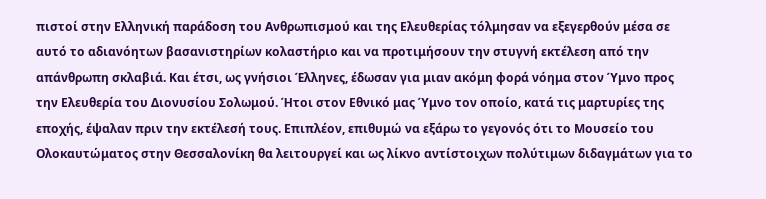πιστοί στην Ελληνική παράδοση του Ανθρωπισμού και της Ελευθερίας τόλμησαν να εξεγερθούν μέσα σε αυτό το αδιανόητων βασανιστηρίων κολαστήριο και να προτιμήσουν την στυγνή εκτέλεση από την απάνθρωπη σκλαβιά. Και έτσι, ως γνήσιοι Έλληνες, έδωσαν για μιαν ακόμη φορά νόημα στον Ύμνο προς την Ελευθερία του Διονυσίου Σολωμού. Ήτοι στον Εθνικό μας Ύμνο τον οποίο, κατά τις μαρτυρίες της εποχής, έψαλαν πριν την εκτέλεσή τους. Επιπλέον, επιθυμώ να εξάρω το γεγονός ότι το Μουσείο του Ολοκαυτώματος στην Θεσσαλονίκη θα λειτουργεί και ως λίκνο αντίστοιχων πολύτιμων διδαγμάτων για το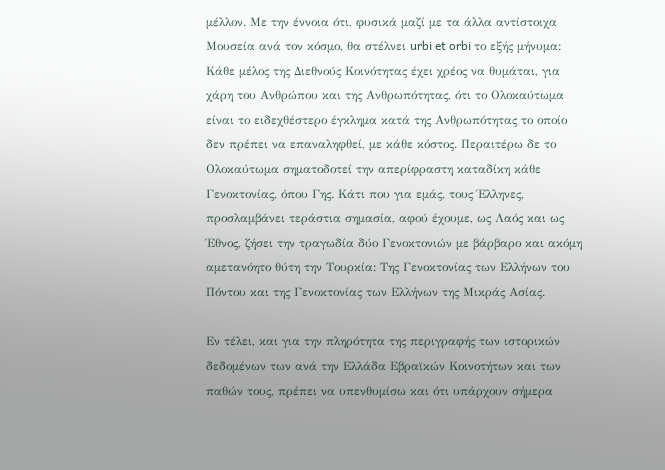μέλλον. Με την έννοια ότι, φυσικά μαζί με τα άλλα αντίστοιχα Μουσεία ανά τον κόσμο, θα στέλνει urbi et orbi το εξής μήνυμα: Κάθε μέλος της Διεθνούς Κοινότητας έχει χρέος να θυμάται, για χάρη του Ανθρώπου και της Ανθρωπότητας, ότι το Ολοκαύτωμα είναι το ειδεχθέστερο έγκλημα κατά της Ανθρωπότητας το οποίο δεν πρέπει να επαναληφθεί, με κάθε κόστος. Περαιτέρω δε το Ολοκαύτωμα σηματοδοτεί την απερίφραστη καταδίκη κάθε Γενοκτονίας, όπου Γης. Κάτι που για εμάς, τους Έλληνες, προσλαμβάνει τεράστια σημασία, αφού έχουμε, ως Λαός και ως Έθνος, ζήσει την τραγωδία δύο Γενοκτονιών με βάρβαρο και ακόμη αμετανόητο θύτη την Τουρκία: Της Γενοκτονίας των Ελλήνων του Πόντου και της Γενοκτονίας των Ελλήνων της Μικράς Ασίας.

Εν τέλει, και για την πληρότητα της περιγραφής των ιστορικών δεδομένων των ανά την Ελλάδα Εβραϊκών Κοινοτήτων και των παθών τους, πρέπει να υπενθυμίσω και ότι υπάρχουν σήμερα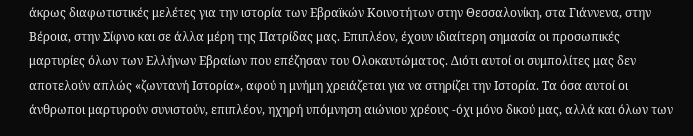άκρως διαφωτιστικές μελέτες για την ιστορία των Εβραϊκών Κοινοτήτων στην Θεσσαλονίκη, στα Γιάννενα, στην Βέροια, στην Σίφνο και σε άλλα μέρη της Πατρίδας μας. Επιπλέον, έχουν ιδιαίτερη σημασία οι προσωπικές μαρτυρίες όλων των Ελλήνων Εβραίων που επέζησαν του Ολοκαυτώματος. Διότι αυτοί οι συμπολίτες μας δεν αποτελούν απλώς «ζωντανή Ιστορία», αφού η μνήμη χρειάζεται για να στηρίζει την Ιστορία. Τα όσα αυτοί οι άνθρωποι μαρτυρούν συνιστούν, επιπλέον, ηχηρή υπόμνηση αιώνιου χρέους -όχι μόνο δικού μας, αλλά και όλων των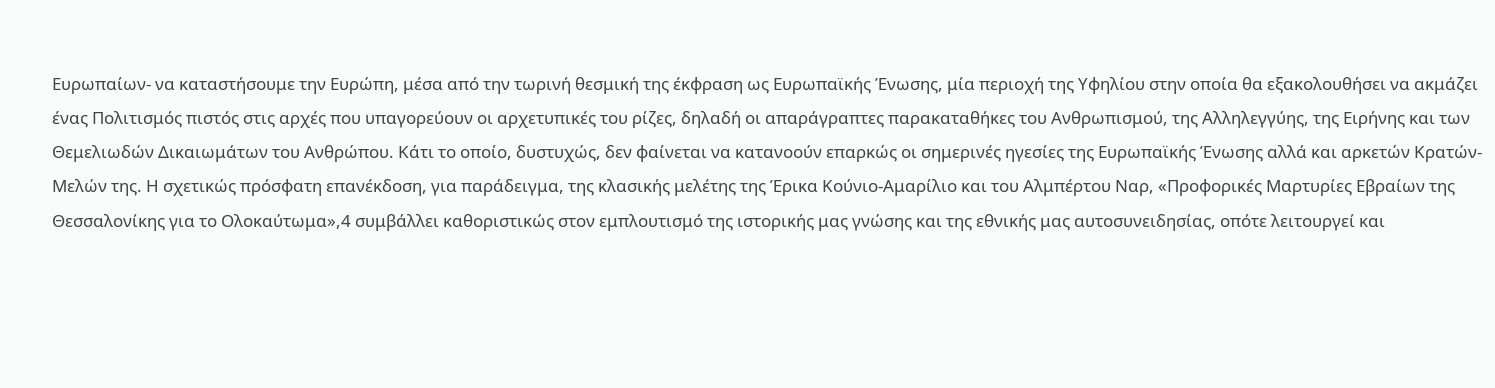Ευρωπαίων- να καταστήσουμε την Ευρώπη, μέσα από την τωρινή θεσμική της έκφραση ως Ευρωπαϊκής Ένωσης, μία περιοχή της Υφηλίου στην οποία θα εξακολουθήσει να ακμάζει ένας Πολιτισμός πιστός στις αρχές που υπαγορεύουν οι αρχετυπικές του ρίζες, δηλαδή οι απαράγραπτες παρακαταθήκες του Ανθρωπισμού, της Αλληλεγγύης, της Ειρήνης και των Θεμελιωδών Δικαιωμάτων του Ανθρώπου. Κάτι το οποίο, δυστυχώς, δεν φαίνεται να κατανοούν επαρκώς οι σημερινές ηγεσίες της Ευρωπαϊκής Ένωσης αλλά και αρκετών Κρατών-Μελών της. Η σχετικώς πρόσφατη επανέκδοση, για παράδειγμα, της κλασικής μελέτης της Έρικα Κούνιο-Αμαρίλιο και του Αλμπέρτου Ναρ, «Προφορικές Μαρτυρίες Εβραίων της Θεσσαλονίκης για το Ολοκαύτωμα»,4 συμβάλλει καθοριστικώς στον εμπλουτισμό της ιστορικής μας γνώσης και της εθνικής μας αυτοσυνειδησίας, οπότε λειτουργεί και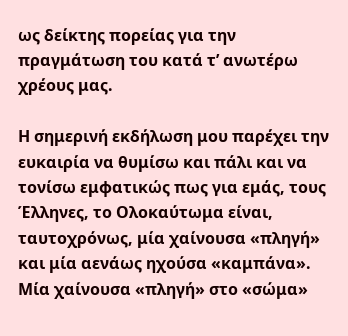ως δείκτης πορείας για την πραγμάτωση του κατά τ’ ανωτέρω χρέους μας.

Η σημερινή εκδήλωση μου παρέχει την ευκαιρία να θυμίσω και πάλι και να τονίσω εμφατικώς πως για εμάς, τους Έλληνες, το Ολοκαύτωμα είναι, ταυτοχρόνως, μία χαίνουσα «πληγή» και μία αενάως ηχούσα «καμπάνα». Μία χαίνουσα «πληγή» στο «σώμα»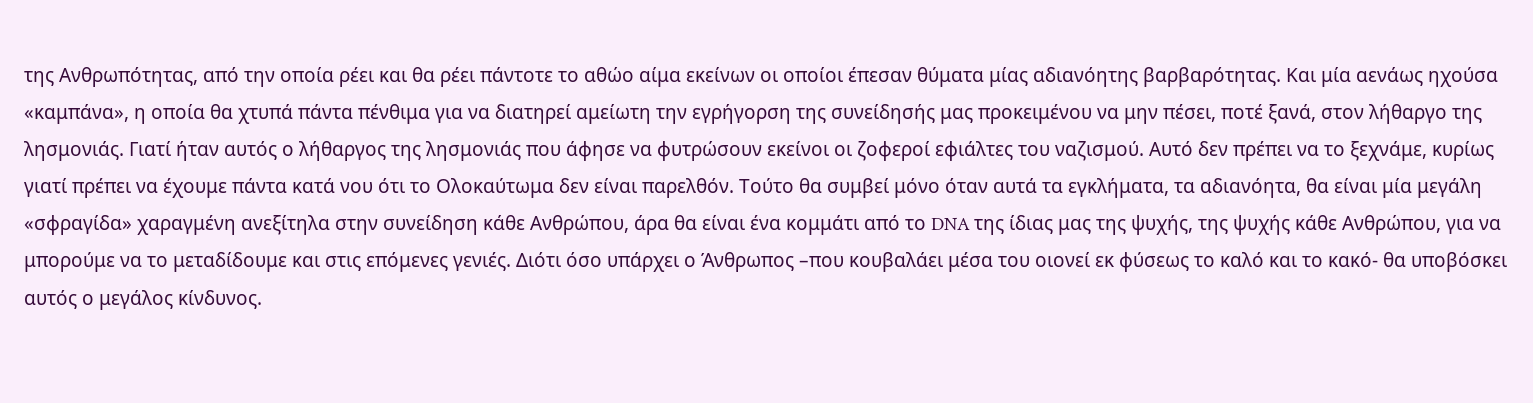της Ανθρωπότητας, από την οποία ρέει και θα ρέει πάντοτε το αθώο αίμα εκείνων οι οποίοι έπεσαν θύματα μίας αδιανόητης βαρβαρότητας. Και μία αενάως ηχούσα «καμπάνα», η οποία θα χτυπά πάντα πένθιμα για να διατηρεί αμείωτη την εγρήγορση της συνείδησής μας προκειμένου να μην πέσει, ποτέ ξανά, στον λήθαργο της λησμονιάς. Γιατί ήταν αυτός ο λήθαργος της λησμονιάς που άφησε να φυτρώσουν εκείνοι οι ζοφεροί εφιάλτες του ναζισμού. Αυτό δεν πρέπει να το ξεχνάμε, κυρίως γιατί πρέπει να έχουμε πάντα κατά νου ότι το Ολοκαύτωμα δεν είναι παρελθόν. Τούτο θα συμβεί μόνο όταν αυτά τα εγκλήματα, τα αδιανόητα, θα είναι μία μεγάλη «σφραγίδα» χαραγμένη ανεξίτηλα στην συνείδηση κάθε Ανθρώπου, άρα θα είναι ένα κομμάτι από το DNA της ίδιας μας της ψυχής, της ψυχής κάθε Ανθρώπου, για να μπορούμε να το μεταδίδουμε και στις επόμενες γενιές. Διότι όσο υπάρχει ο Άνθρωπος –που κουβαλάει μέσα του οιονεί εκ φύσεως το καλό και το κακό- θα υποβόσκει αυτός ο μεγάλος κίνδυνος.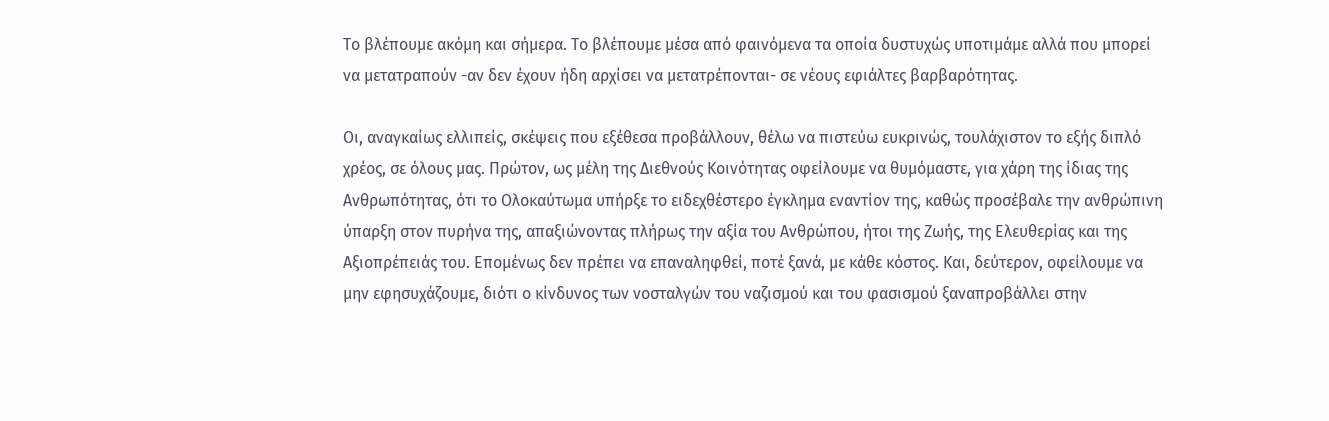Το βλέπουμε ακόμη και σήμερα. Το βλέπουμε μέσα από φαινόμενα τα οποία δυστυχώς υποτιμάμε αλλά που μπορεί να μετατραπούν -αν δεν έχουν ήδη αρχίσει να μετατρέπονται- σε νέους εφιάλτες βαρβαρότητας.

Οι, αναγκαίως ελλιπείς, σκέψεις που εξέθεσα προβάλλουν, θέλω να πιστεύω ευκρινώς, τουλάχιστον το εξής διπλό χρέος, σε όλους μας. Πρώτον, ως μέλη της Διεθνούς Κοινότητας οφείλουμε να θυμόμαστε, για χάρη της ίδιας της Ανθρωπότητας, ότι το Ολοκαύτωμα υπήρξε το ειδεχθέστερο έγκλημα εναντίον της, καθώς προσέβαλε την ανθρώπινη ύπαρξη στον πυρήνα της, απαξιώνοντας πλήρως την αξία του Ανθρώπου, ήτοι της Ζωής, της Ελευθερίας και της Αξιοπρέπειάς του. Επομένως δεν πρέπει να επαναληφθεί, ποτέ ξανά, με κάθε κόστος. Και, δεύτερον, οφείλουμε να μην εφησυχάζουμε, διότι ο κίνδυνος των νοσταλγών του ναζισμού και του φασισμού ξαναπροβάλλει στην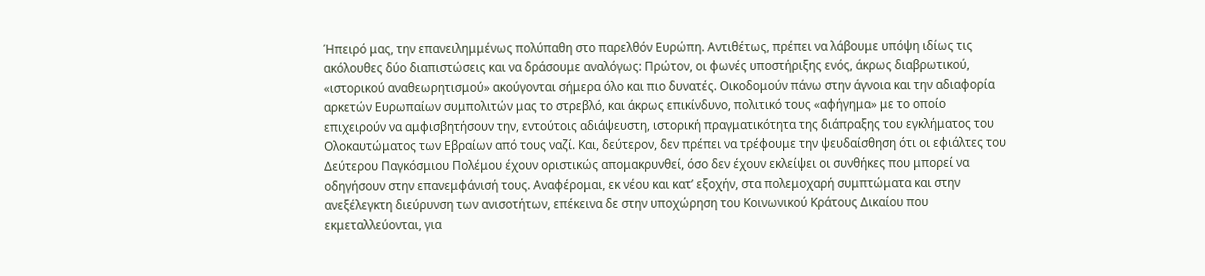Ήπειρό μας, την επανειλημμένως πολύπαθη στο παρελθόν Ευρώπη. Αντιθέτως, πρέπει να λάβουμε υπόψη ιδίως τις ακόλουθες δύο διαπιστώσεις και να δράσουμε αναλόγως: Πρώτον, οι φωνές υποστήριξης ενός, άκρως διαβρωτικού, «ιστορικού αναθεωρητισμού» ακούγονται σήμερα όλο και πιο δυνατές. Οικοδομούν πάνω στην άγνοια και την αδιαφορία αρκετών Ευρωπαίων συμπολιτών μας το στρεβλό, και άκρως επικίνδυνο, πολιτικό τους «αφήγημα» με το οποίο επιχειρούν να αμφισβητήσουν την, εντούτοις αδιάψευστη, ιστορική πραγματικότητα της διάπραξης του εγκλήματος του Ολοκαυτώματος των Εβραίων από τους ναζί. Και, δεύτερον, δεν πρέπει να τρέφουμε την ψευδαίσθηση ότι οι εφιάλτες του Δεύτερου Παγκόσμιου Πολέμου έχουν οριστικώς απομακρυνθεί, όσο δεν έχουν εκλείψει οι συνθήκες που μπορεί να οδηγήσουν στην επανεμφάνισή τους. Αναφέρομαι, εκ νέου και κατ’ εξοχήν, στα πολεμοχαρή συμπτώματα και στην ανεξέλεγκτη διεύρυνση των ανισοτήτων, επέκεινα δε στην υποχώρηση του Κοινωνικού Κράτους Δικαίου που εκμεταλλεύονται, για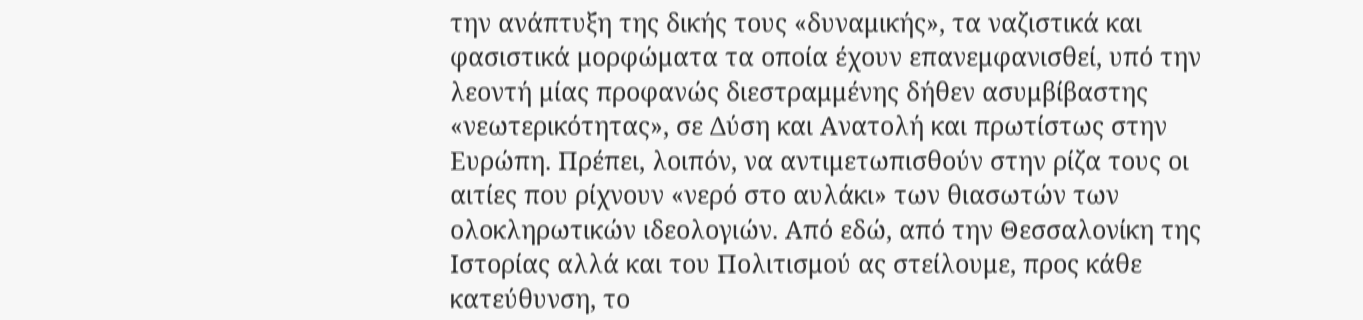την ανάπτυξη της δικής τους «δυναμικής», τα ναζιστικά και φασιστικά μορφώματα τα οποία έχουν επανεμφανισθεί, υπό την λεοντή μίας προφανώς διεστραμμένης δήθεν ασυμβίβαστης «νεωτερικότητας», σε Δύση και Ανατολή και πρωτίστως στην Ευρώπη. Πρέπει, λοιπόν, να αντιμετωπισθούν στην ρίζα τους οι αιτίες που ρίχνουν «νερό στο αυλάκι» των θιασωτών των ολοκληρωτικών ιδεολογιών. Από εδώ, από την Θεσσαλονίκη της Ιστορίας αλλά και του Πολιτισμού ας στείλουμε, προς κάθε κατεύθυνση, το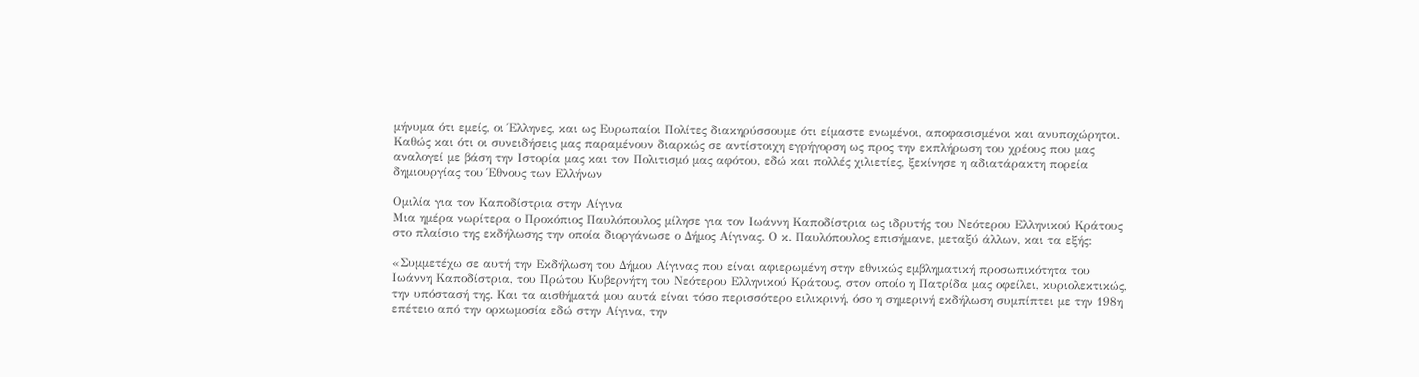μήνυμα ότι εμείς, οι Έλληνες, και ως Ευρωπαίοι Πολίτες διακηρύσσουμε ότι είμαστε ενωμένοι, αποφασισμένοι και ανυποχώρητοι. Καθώς και ότι οι συνειδήσεις μας παραμένουν διαρκώς σε αντίστοιχη εγρήγορση ως προς την εκπλήρωση του χρέους που μας αναλογεί με βάση την Ιστορία μας και τον Πολιτισμό μας αφότου, εδώ και πολλές χιλιετίες, ξεκίνησε η αδιατάρακτη πορεία δημιουργίας του Έθνους των Ελλήνων

Ομιλία για τον Καποδίστρια στην Αίγινα
Μια ημέρα νωρίτερα ο Προκόπιος Παυλόπουλος μίλησε για τον Ιωάννη Καποδίστρια ως ιδρυτής του Νεότερου Ελληνικού Κράτους στο πλαίσιο της εκδήλωσης την οποία διοργάνωσε ο Δήμος Αίγινας. Ο κ. Παυλόπουλος επισήμανε, μεταξύ άλλων, και τα εξής:

«Συμμετέχω σε αυτή την Εκδήλωση του Δήμου Αίγινας που είναι αφιερωμένη στην εθνικώς εμβληματική προσωπικότητα του Ιωάννη Καποδίστρια, του Πρώτου Κυβερνήτη του Νεότερου Ελληνικού Κράτους, στον οποίο η Πατρίδα μας οφείλει, κυριολεκτικώς, την υπόστασή της. Και τα αισθήματά μου αυτά είναι τόσο περισσότερο ειλικρινή, όσο η σημερινή εκδήλωση συμπίπτει με την 198η επέτειο από την ορκωμοσία εδώ στην Αίγινα, την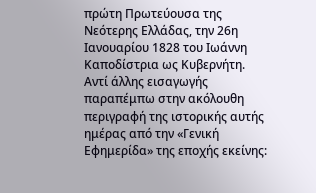πρώτη Πρωτεύουσα της Νεότερης Ελλάδας, την 26η Ιανουαρίου 1828 του Ιωάννη Καποδίστρια ως Κυβερνήτη. Αντί άλλης εισαγωγής παραπέμπω στην ακόλουθη περιγραφή της ιστορικής αυτής ημέρας από την «Γενική Εφημερίδα» της εποχής εκείνης: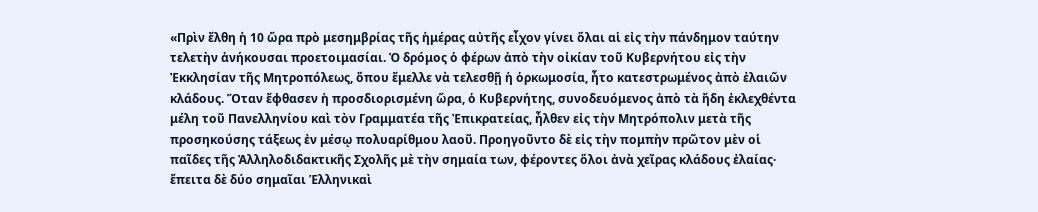«Πρὶν ἔλθη ἡ 10 ὥρα πρὸ μεσημβρίας τῆς ἡμέρας αὐτῆς εἶχον γίνει ὅλαι αἱ εἰς τὴν πάνδημον ταύτην τελετὴν ἀνήκουσαι προετοιμασίαι. Ὁ δρόμος ὁ φέρων ἀπὸ τὴν οἰκίαν τοῦ Κυβερνήτου εἰς τὴν Ἐκκλησίαν τῆς Μητροπόλεως, ὅπου ἔμελλε νὰ τελεσθῇ ἡ ὁρκωμοσία, ἦτο κατεστρωμένος ἀπὸ ἐλαιῶν κλάδους. Ὅταν ἔφθασεν ἡ προσδιορισμένη ὥρα, ὁ Κυβερνήτης, συνοδευόμενος ἀπὸ τὰ ἤδη ἐκλεχθέντα μέλη τοῦ Πανελληνίου καὶ τὸν Γραμματέα τῆς Ἐπικρατείας, ἦλθεν εἰς τὴν Μητρόπολιν μετὰ τῆς προσηκούσης τάξεως ἐν μέσῳ πολυαρίθμου λαοῦ. Προηγοῦντο δὲ εἰς τὴν πομπὴν πρῶτον μὲν οἱ παῖδες τῆς Ἀλληλοδιδακτικῆς Σχολῆς μὲ τὴν σημαία των, φέροντες ὅλοι ἀνὰ χεῖρας κλάδους ἐλαίας· ἔπειτα δὲ δύο σημαῖαι Ἑλληνικαὶ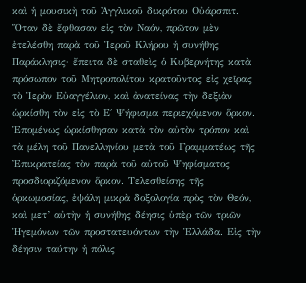καὶ ἡ μουσικὴ τοῦ Ἀγγλικοῦ δικρότου Οὐάρσπιτ. Ὅταν δὲ ἔφθασαν εἰς τὸν Ναόν, πρῶτον μὲν ἐτελέσθη παρὰ τοῦ Ἱεροῦ Κλήρου ἡ συνήθης Παράκλησις· ἔπειτα δὲ σταθεὶς ὁ Κυβερνήτης κατὰ πρόσωπον τοῦ Μητροπολίτου κρατοῦντος εἰς χεῖρας τὸ Ἱερὸν Εὐαγγέλιον, καὶ ἀνατείνας τὴν δεξιὰν ὡρκίσθη τὸν εἰς τὸ Ε΄ Ψήφισμα περιεχόμενον ὅρκον. Ἑπομένως ὡρκίσθησαν κατὰ τὸν αὐτὸν τρόπον καὶ τὰ μέλη τοῦ Πανελληνίου μετὰ τοῦ Γραμματέως τῆς Ἐπικρατείας τὸν παρὰ τοῦ αὐτοῦ Ψηφίσματος προσδιοριζόμενον ὅρκον. Τελεσθείσης τῆς ὁρκωμοσίας, ἐψάλη μικρὰ δοξολογία πρὸς τὸν Θεόν, καὶ μετ’ αὐτὴν ἡ συνήθης δέησις ὑπὲρ τῶν τριῶν Ἡγεμόνων τῶν προστατευόντων τὴν Ἑλλάδα. Εἰς τὴν δέησιν ταύτην ἡ πόλις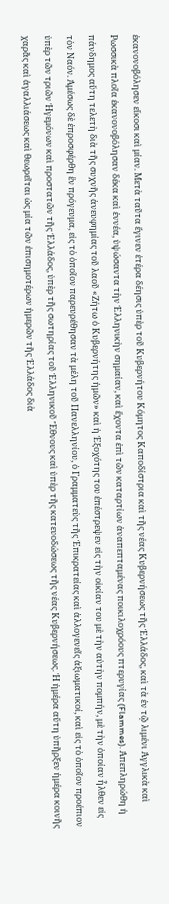ἐκανονοβόλησεν εἴκοσι καὶ μίαν. Μετὰ ταῦτα ἔγινεν ἑτέρα δέησις ὑπὲρ τοῦ Κυβερνήτου Κόμητος Καποδίστρια καὶ τῆς νέας Κυβερνήσεως τῆς Ἑλλάδος, καὶ τὰ ἐν τῷ λιμένι Ἀγγλικὰ καὶ Ρωσσικὰ πλοῖα ἐκανονοβόλησαν δέκα καὶ ἐννέα, ὑψώσαντα τὴν Ἑλληνικὴν σημαίαν, καὶ ἔχοντα ἐπὶ τῶν καταρτίων ἀναπεπταμένας ποικιλοχρόους πτερυγίας (Flammes). Ἀπεπληρώθη ἡ πάνδημος αὕτη τελετὴ διὰ τῆς συχνῆς ἀνευφημίας τοῦ λαοῦ «Ζήτω ὁ Κυβερνήτης ἡμῶν» καὶ ἡ Ἐξοχότης του ἐπέστρεψεν εἰς τὴν οἰκίαν του μὲ τὴν αὐτὴν πομπήν, μὲ τὴν ὁποίαν ἦλθεν εἰς τὸν Ναόν. Ἀμέσως δὲ ἐπροσφέρθη ἓν πρόγευμα, εἰς τὸ ὁποῖον παρευρέθησαν τὰ μέλη τοῦ Πανελληνίου, ὁ Γραμματεὺς τῆς Ἐπικρατείας καὶ ἀλλογενεῖς ἀξιωματικοί, καὶ εἰς τὸ ὁποῖον προέπιον ὑπὲρ τῶν τριῶν Ἡγεμόνων καὶ προστατῶν τῆς Ἑλλάδος, ὑπὲρ τῆς σωτηρίας τοῦ Ἑλληνικοῦ Ἔθνους καὶ ὑπὲρ τῆς κατευοδώσεως τῆς νέας Κυβερνήσεως. Ἡ ἡμέρα αὕτη ὑπῆρξεν ἡμέρα κοινῆς χαρᾶς καὶ ἀγαλλιάσεως καὶ θεωρεῖται ὡς μία τῶν ἐπισημοτέρων ἡμερῶν τῆς Ἑλλάδος διὰ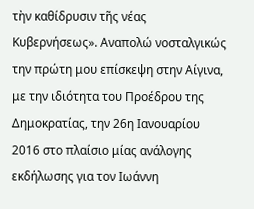τὴν καθίδρυσιν τῆς νέας Κυβερνήσεως». Αναπολώ νοσταλγικώς την πρώτη μου επίσκεψη στην Αίγινα, με την ιδιότητα του Προέδρου της Δημοκρατίας, την 26η Ιανουαρίου 2016 στο πλαίσιο μίας ανάλογης εκδήλωσης για τον Ιωάννη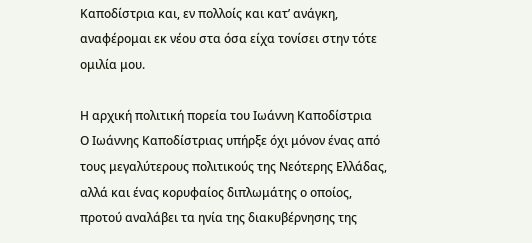Καποδίστρια και, εν πολλοίς και κατ’ ανάγκη, αναφέρομαι εκ νέου στα όσα είχα τονίσει στην τότε ομιλία μου.

Η αρχική πολιτική πορεία του Ιωάννη Καποδίστρια
Ο Ιωάννης Καποδίστριας υπήρξε όχι μόνον ένας από τους μεγαλύτερους πολιτικούς της Νεότερης Ελλάδας, αλλά και ένας κορυφαίος διπλωμάτης ο οποίος, προτού αναλάβει τα ηνία της διακυβέρνησης της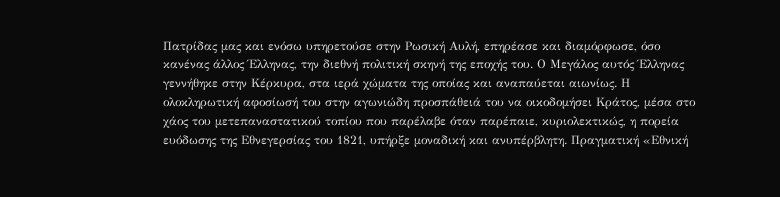Πατρίδας μας και ενόσω υπηρετούσε στην Ρωσική Αυλή, επηρέασε και διαμόρφωσε, όσο κανένας άλλος Έλληνας, την διεθνή πολιτική σκηνή της εποχής του. Ο Μεγάλος αυτός Έλληνας γεννήθηκε στην Κέρκυρα, στα ιερά χώματα της οποίας και αναπαύεται αιωνίως. Η ολοκληρωτική αφοσίωσή του στην αγωνιώδη προσπάθειά του να οικοδομήσει Κράτος, μέσα στο χάος του μετεπαναστατικού τοπίου που παρέλαβε όταν παρέπαιε, κυριολεκτικώς, η πορεία ευόδωσης της Εθνεγερσίας του 1821, υπήρξε μοναδική και ανυπέρβλητη. Πραγματική «Εθνική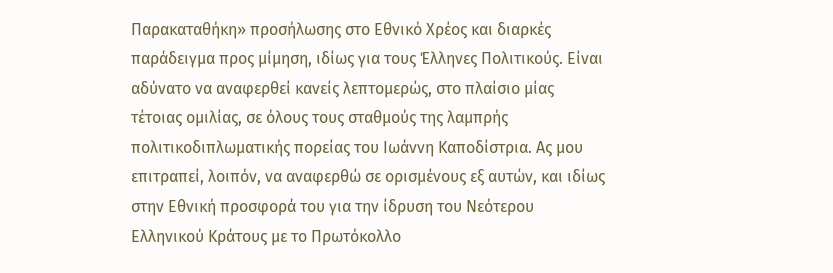Παρακαταθήκη» προσήλωσης στο Εθνικό Χρέος και διαρκές παράδειγμα προς μίμηση, ιδίως για τους Έλληνες Πολιτικούς. Είναι αδύνατο να αναφερθεί κανείς λεπτομερώς, στο πλαίσιο μίας τέτοιας ομιλίας, σε όλους τους σταθμούς της λαμπρής πολιτικοδιπλωματικής πορείας του Ιωάννη Καποδίστρια. Ας μου επιτραπεί, λοιπόν, να αναφερθώ σε ορισμένους εξ αυτών, και ιδίως στην Εθνική προσφορά του για την ίδρυση του Νεότερου Ελληνικού Κράτους με το Πρωτόκολλο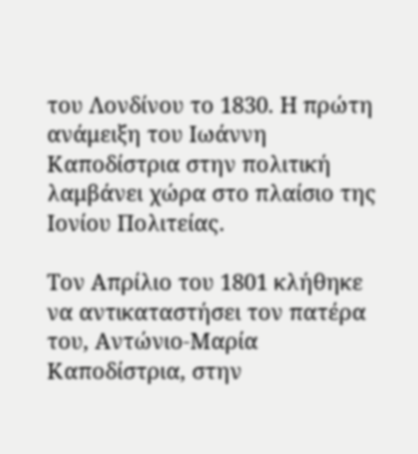του Λονδίνου το 1830. Η πρώτη ανάμειξη του Ιωάννη Καποδίστρια στην πολιτική λαμβάνει χώρα στο πλαίσιο της Ιονίου Πολιτείας.

Τον Απρίλιο του 1801 κλήθηκε να αντικαταστήσει τον πατέρα του, Αντώνιο-Μαρία Καποδίστρια, στην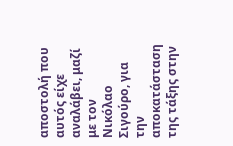αποστολή που αυτός είχε αναλάβει, μαζί με τον Νικόλαο Σιγούρο, για την αποκατάσταση της τάξης στην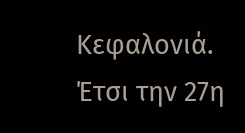Κεφαλονιά. Έτσι την 27η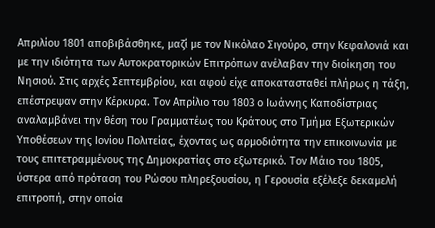Απριλίου 1801 αποβιβάσθηκε, μαζί με τον Νικόλαο Σιγούρο, στην Κεφαλονιά και με την ιδιότητα των Αυτοκρατορικών Επιτρόπων ανέλαβαν την διοίκηση του Νησιού. Στις αρχές Σεπτεμβρίου, και αφού είχε αποκατασταθεί πλήρως η τάξη, επέστρεψαν στην Κέρκυρα. Τον Απρίλιο του 1803 ο Ιωάννης Καποδίστριας αναλαμβάνει την θέση του Γραμματέως του Κράτους στο Τμήμα Εξωτερικών Υποθέσεων της Ιονίου Πολιτείας, έχοντας ως αρμοδιότητα την επικοινωνία με τους επιτετραμμένους της Δημοκρατίας στο εξωτερικό. Τον Μάιο του 1805, ύστερα από πρόταση του Ρώσου πληρεξουσίου, η Γερουσία εξέλεξε δεκαμελή επιτροπή, στην οποία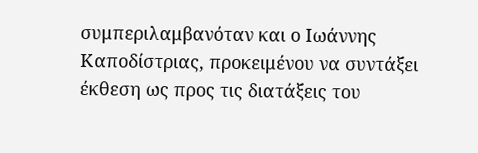συμπεριλαμβανόταν και ο Ιωάννης Καποδίστριας, προκειμένου να συντάξει έκθεση ως προς τις διατάξεις του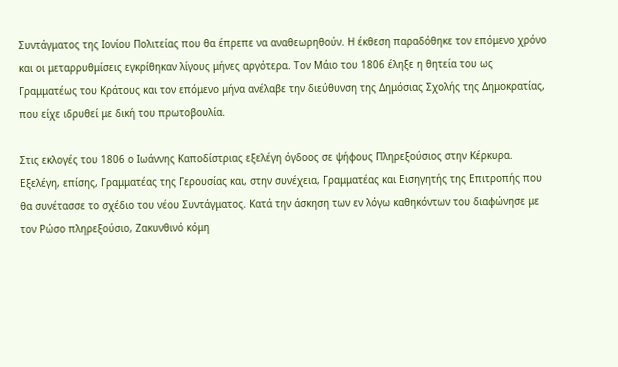Συντάγματος της Ιονίου Πολιτείας που θα έπρεπε να αναθεωρηθούν. Η έκθεση παραδόθηκε τον επόμενο χρόνο και οι μεταρρυθμίσεις εγκρίθηκαν λίγους μήνες αργότερα. Τον Μάιο του 1806 έληξε η θητεία του ως Γραμματέως του Κράτους και τον επόμενο μήνα ανέλαβε την διεύθυνση της Δημόσιας Σχολής της Δημοκρατίας, που είχε ιδρυθεί με δική του πρωτοβουλία.

Στις εκλογές του 1806 ο Ιωάννης Καποδίστριας εξελέγη όγδοος σε ψήφους Πληρεξούσιος στην Κέρκυρα. Εξελέγη, επίσης, Γραμματέας της Γερουσίας και, στην συνέχεια, Γραμματέας και Εισηγητής της Επιτροπής που θα συνέτασσε το σχέδιο του νέου Συντάγματος. Κατά την άσκηση των εν λόγω καθηκόντων του διαφώνησε με τον Ρώσο πληρεξούσιο, Ζακυνθινό κόμη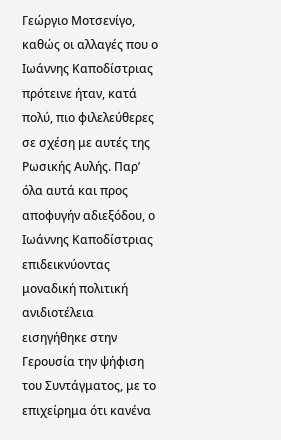Γεώργιο Μοτσενίγο, καθώς οι αλλαγές που ο Ιωάννης Καποδίστριας πρότεινε ήταν, κατά πολύ, πιο φιλελεύθερες σε σχέση με αυτές της Ρωσικής Αυλής. Παρ’ όλα αυτά και προς αποφυγήν αδιεξόδου, ο Ιωάννης Καποδίστριας επιδεικνύοντας μοναδική πολιτική ανιδιοτέλεια εισηγήθηκε στην Γερουσία την ψήφιση του Συντάγματος, με το επιχείρημα ότι κανένα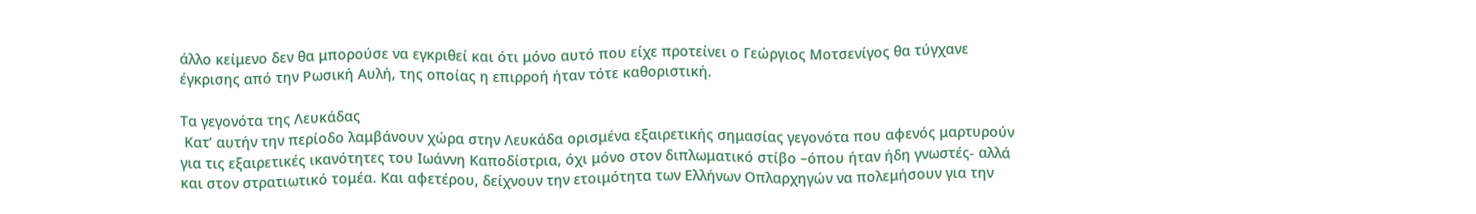άλλο κείμενο δεν θα μπορούσε να εγκριθεί και ότι μόνο αυτό που είχε προτείνει ο Γεώργιος Μοτσενίγος θα τύγχανε έγκρισης από την Ρωσική Αυλή, της οποίας η επιρροή ήταν τότε καθοριστική.

Τα γεγονότα της Λευκάδας
 Κατ’ αυτήν την περίοδο λαμβάνουν χώρα στην Λευκάδα ορισμένα εξαιρετικής σημασίας γεγονότα που αφενός μαρτυρούν για τις εξαιρετικές ικανότητες του Ιωάννη Καποδίστρια, όχι μόνο στον διπλωματικό στίβο –όπου ήταν ήδη γνωστές- αλλά και στον στρατιωτικό τομέα. Και αφετέρου, δείχνουν την ετοιμότητα των Ελλήνων Οπλαρχηγών να πολεμήσουν για την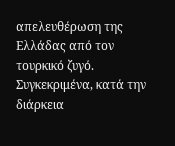απελευθέρωση της Ελλάδας από τον τουρκικό ζυγό. Συγκεκριμένα, κατά την διάρκεια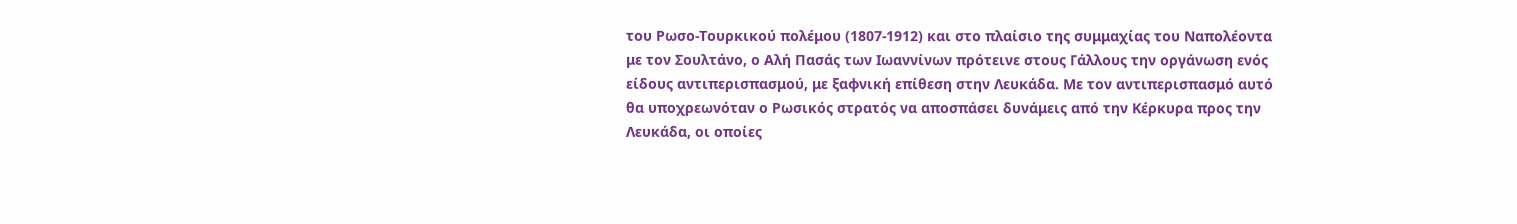του Ρωσο-Τουρκικού πολέμου (1807-1912) και στο πλαίσιο της συμμαχίας του Ναπολέοντα με τον Σουλτάνο, ο Αλή Πασάς των Ιωαννίνων πρότεινε στους Γάλλους την οργάνωση ενός είδους αντιπερισπασμού, με ξαφνική επίθεση στην Λευκάδα. Με τον αντιπερισπασμό αυτό θα υποχρεωνόταν ο Ρωσικός στρατός να αποσπάσει δυνάμεις από την Κέρκυρα προς την Λευκάδα, οι οποίες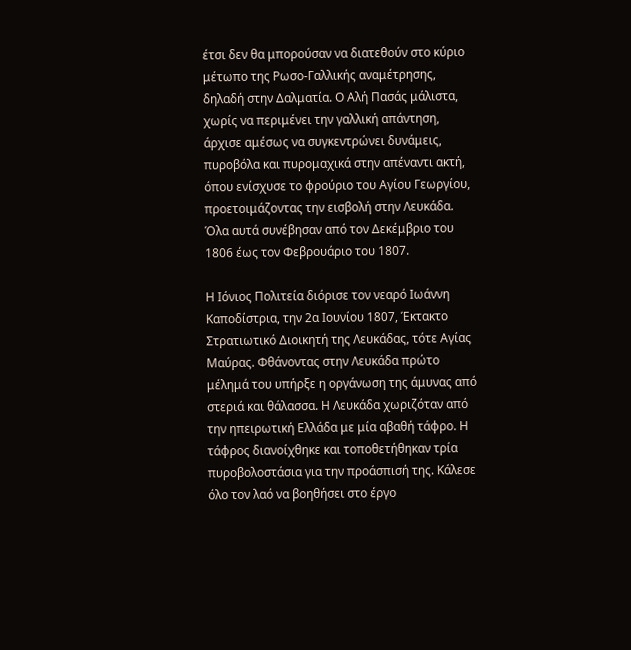έτσι δεν θα μπορούσαν να διατεθούν στο κύριο μέτωπο της Ρωσο-Γαλλικής αναμέτρησης, δηλαδή στην Δαλματία. Ο Αλή Πασάς μάλιστα, χωρίς να περιμένει την γαλλική απάντηση, άρχισε αμέσως να συγκεντρώνει δυνάμεις, πυροβόλα και πυρομαχικά στην απέναντι ακτή, όπου ενίσχυσε το φρούριο του Αγίου Γεωργίου, προετοιμάζοντας την εισβολή στην Λευκάδα. Όλα αυτά συνέβησαν από τον Δεκέμβριο του 1806 έως τον Φεβρουάριο του 1807.

Η Ιόνιος Πολιτεία διόρισε τον νεαρό Ιωάννη Καποδίστρια, την 2α Ιουνίου 1807, Έκτακτο Στρατιωτικό Διοικητή της Λευκάδας, τότε Αγίας Μαύρας. Φθάνοντας στην Λευκάδα πρώτο μέλημά του υπήρξε η οργάνωση της άμυνας από στεριά και θάλασσα. Η Λευκάδα χωριζόταν από την ηπειρωτική Ελλάδα με μία αβαθή τάφρο. Η τάφρος διανοίχθηκε και τοποθετήθηκαν τρία πυροβολοστάσια για την προάσπισή της. Κάλεσε όλο τον λαό να βοηθήσει στο έργο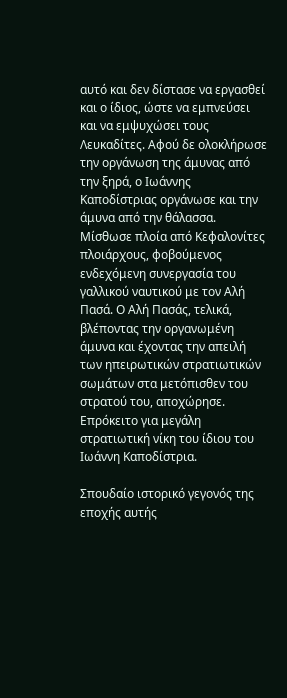αυτό και δεν δίστασε να εργασθεί και ο ίδιος, ώστε να εμπνεύσει και να εμψυχώσει τους Λευκαδίτες. Αφού δε ολοκλήρωσε την οργάνωση της άμυνας από την ξηρά, ο Ιωάννης Καποδίστριας οργάνωσε και την άμυνα από την θάλασσα. Μίσθωσε πλοία από Κεφαλονίτες πλοιάρχους, φοβούμενος ενδεχόμενη συνεργασία του γαλλικού ναυτικού με τον Αλή Πασά. Ο Αλή Πασάς, τελικά, βλέποντας την οργανωμένη άμυνα και έχοντας την απειλή των ηπειρωτικών στρατιωτικών σωμάτων στα μετόπισθεν του στρατού του, αποχώρησε. Επρόκειτο για μεγάλη στρατιωτική νίκη του ίδιου του Ιωάννη Καποδίστρια.

Σπουδαίο ιστορικό γεγονός της εποχής αυτής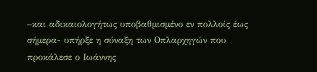–και αδικαιολογήτως υποβαθμισμένο εν πολλοίς έως σήμερα- υπήρξε η σύναξη των Οπλαρχηγών που προκάλεσε ο Ιωάννης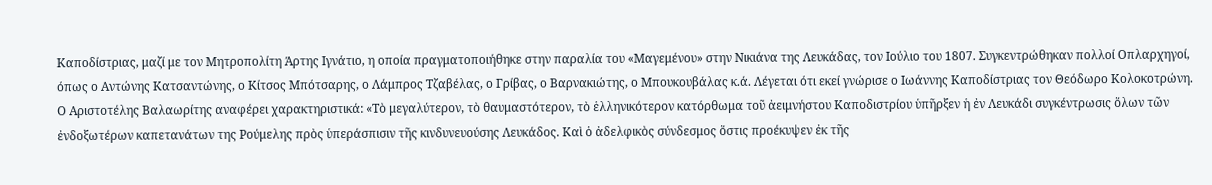Καποδίστριας, μαζί με τον Μητροπολίτη Άρτης Ιγνάτιο, η οποία πραγματοποιήθηκε στην παραλία του «Μαγεμένου» στην Νικιάνα της Λευκάδας, τον Ιούλιο του 1807. Συγκεντρώθηκαν πολλοί Οπλαρχηγοί, όπως ο Αντώνης Κατσαντώνης, ο Κίτσος Μπότσαρης, ο Λάμπρος Τζαβέλας, ο Γρίβας, ο Βαρνακιώτης, ο Μπουκουβάλας κ.ά. Λέγεται ότι εκεί γνώρισε ο Ιωάννης Καποδίστριας τον Θεόδωρο Κολοκοτρώνη.
Ο Αριστοτέλης Βαλαωρίτης αναφέρει χαρακτηριστικά: «Τὸ μεγαλύτερον, τὸ θαυμαστότερον, τὸ ἑλληνικότερον κατόρθωμα τοῦ ἀειμνήστου Καποδιστρίου ὑπῆρξεν ἡ ἐν Λευκάδι συγκέντρωσις ὅλων τῶν ἐνδοξωτέρων καπετανάτων της Ρούμελης πρὸς ὑπεράσπισιν τῆς κινδυνευούσης Λευκάδος. Καὶ ὁ ἀδελφικὸς σύνδεσμος ὅστις προέκυψεν ἐκ τῆς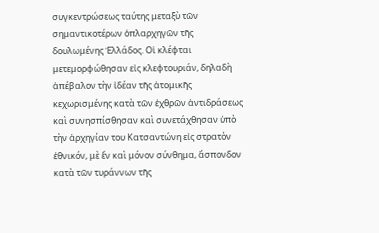συγκεντρώσεως ταύτης μεταξὺ τῶν σημαντικοτέρων ὁπλαρχηγῶν τῆς δουλωμένης Ἑλλάδος. Οἱ κλέφται μετεμορφώθησαν εἰς κλεφτουριάν, δηλαδὴ ἀπέβαλον τὴν ἰδέαν τῆς ἀτομικῆς κεχωρισμένης κατὰ τῶν ἐχθρῶν ἀντιδράσεως καὶ συνησπίσθησαν καὶ συνετάχθησαν ὑπὸ τὴν ἀρχηγίαν του Κατσαντώνη εἰς στρατὸν ἐθνικόν, μὲ ἕν καὶ μόνον σύνθημα, ἄσπονδον κατὰ τῶν τυράννων τῆς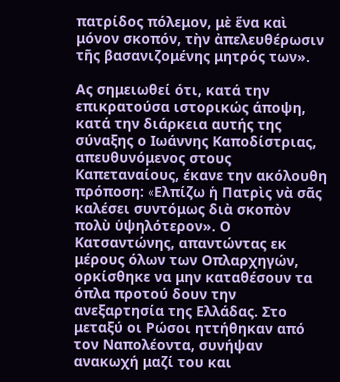πατρίδος πόλεμον, μὲ ἕνα καὶ μόνον σκοπόν, τὴν ἀπελευθέρωσιν τῆς βασανιζομένης μητρός των».

Ας σημειωθεί ότι, κατά την επικρατούσα ιστορικώς άποψη, κατά την διάρκεια αυτής της σύναξης ο Ιωάννης Καποδίστριας, απευθυνόμενος στους Καπεταναίους, έκανε την ακόλουθη πρόποση: «Eλπίζω ἡ Πατρὶς νὰ σᾶς καλέσει συντόμως διὰ σκοπὸν πολὺ ὑψηλότερον». Ο Κατσαντώνης, απαντώντας εκ μέρους όλων των Οπλαρχηγών, ορκίσθηκε να μην καταθέσουν τα όπλα προτού δουν την ανεξαρτησία της Ελλάδας. Στο μεταξύ οι Ρώσοι ηττήθηκαν από τον Ναπολέοντα, συνήψαν ανακωχή μαζί του και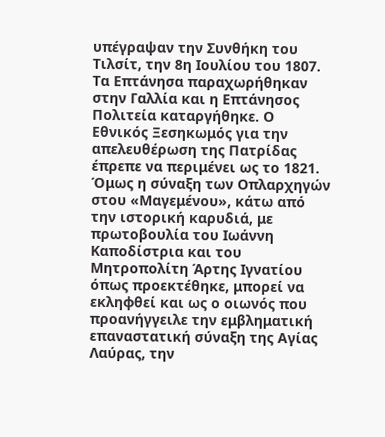υπέγραψαν την Συνθήκη του Τιλσίτ, την 8η Ιουλίου του 1807. Τα Επτάνησα παραχωρήθηκαν στην Γαλλία και η Επτάνησος Πολιτεία καταργήθηκε. Ο Εθνικός Ξεσηκωμός για την απελευθέρωση της Πατρίδας έπρεπε να περιμένει ως το 1821. Όμως η σύναξη των Οπλαρχηγών στου «Μαγεμένου», κάτω από την ιστορική καρυδιά, με πρωτοβουλία του Ιωάννη Καποδίστρια και του Μητροπολίτη Άρτης Ιγνατίου όπως προεκτέθηκε, μπορεί να εκληφθεί και ως ο οιωνός που προανήγγειλε την εμβληματική επαναστατική σύναξη της Αγίας Λαύρας, την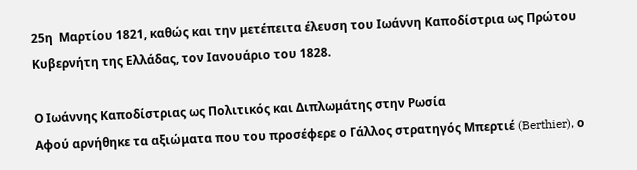25η  Μαρτίου 1821, καθώς και την μετέπειτα έλευση του Ιωάννη Καποδίστρια ως Πρώτου Κυβερνήτη της Ελλάδας, τον Ιανουάριο του 1828.

Ο Ιωάννης Καποδίστριας ως Πολιτικός και Διπλωμάτης στην Ρωσία
Αφού αρνήθηκε τα αξιώματα που του προσέφερε ο Γάλλος στρατηγός Μπερτιέ (Berthier), ο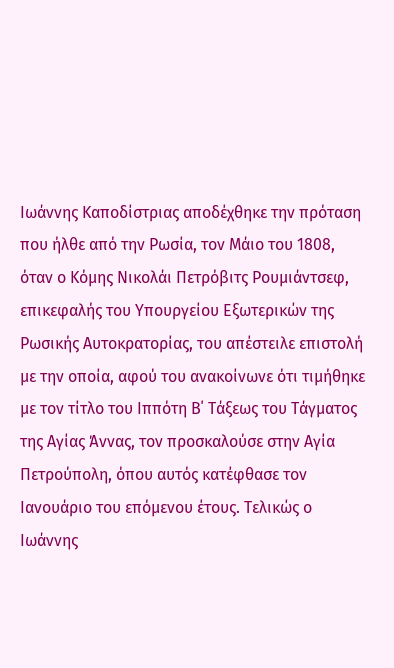Ιωάννης Καποδίστριας αποδέχθηκε την πρόταση που ήλθε από την Ρωσία, τον Μάιο του 1808, όταν ο Κόμης Νικολάι Πετρόβιτς Ρουμιάντσεφ, επικεφαλής του Υπουργείου Εξωτερικών της Ρωσικής Αυτοκρατορίας, του απέστειλε επιστολή με την οποία, αφού του ανακοίνωνε ότι τιμήθηκε με τον τίτλο του Ιππότη Β΄ Τάξεως του Τάγματος της Αγίας Άννας, τον προσκαλούσε στην Αγία Πετρούπολη, όπου αυτός κατέφθασε τον Ιανουάριο του επόμενου έτους. Τελικώς ο Ιωάννης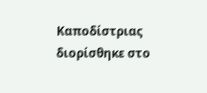Καποδίστριας διορίσθηκε στο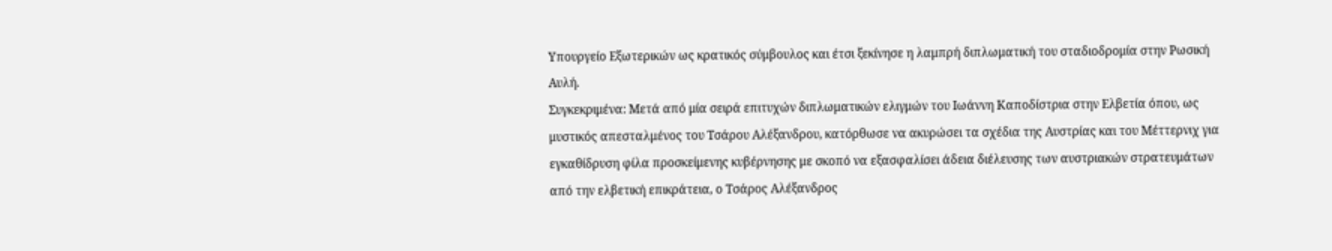Υπουργείο Εξωτερικών ως κρατικός σύμβουλος και έτσι ξεκίνησε η λαμπρή διπλωματική του σταδιοδρομία στην Ρωσική Αυλή.
Συγκεκριμένα: Μετά από μία σειρά επιτυχών διπλωματικών ελιγμών του Ιωάννη Καποδίστρια στην Ελβετία όπου, ως μυστικός απεσταλμένος του Τσάρου Αλέξανδρου, κατόρθωσε να ακυρώσει τα σχέδια της Αυστρίας και του Μέττερνιχ για εγκαθίδρυση φίλα προσκείμενης κυβέρνησης με σκοπό να εξασφαλίσει άδεια διέλευσης των αυστριακών στρατευμάτων από την ελβετική επικράτεια, ο Τσάρος Αλέξανδρος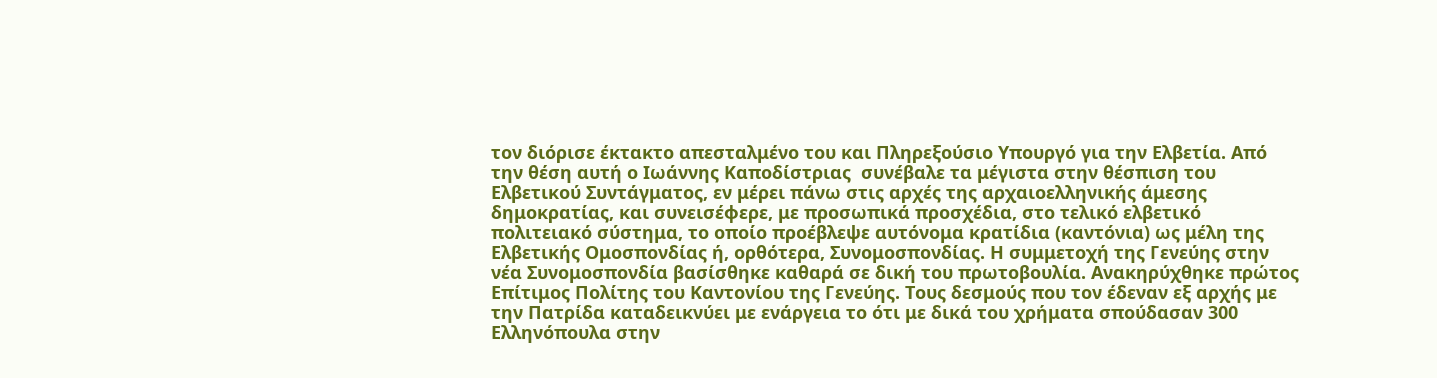τον διόρισε έκτακτο απεσταλμένο του και Πληρεξούσιο Υπουργό για την Ελβετία. Από την θέση αυτή ο Ιωάννης Καποδίστριας  συνέβαλε τα μέγιστα στην θέσπιση του Ελβετικού Συντάγματος, εν μέρει πάνω στις αρχές της αρχαιοελληνικής άμεσης δημοκρατίας, και συνεισέφερε, με προσωπικά προσχέδια, στο τελικό ελβετικό πολιτειακό σύστημα, το οποίο προέβλεψε αυτόνομα κρατίδια (καντόνια) ως μέλη της Ελβετικής Ομοσπονδίας ή, ορθότερα, Συνομοσπονδίας. Η συμμετοχή της Γενεύης στην νέα Συνομοσπονδία βασίσθηκε καθαρά σε δική του πρωτοβουλία. Ανακηρύχθηκε πρώτος Επίτιμος Πολίτης του Καντονίου της Γενεύης. Τους δεσμούς που τον έδεναν εξ αρχής με την Πατρίδα καταδεικνύει με ενάργεια το ότι με δικά του χρήματα σπούδασαν 300 Ελληνόπουλα στην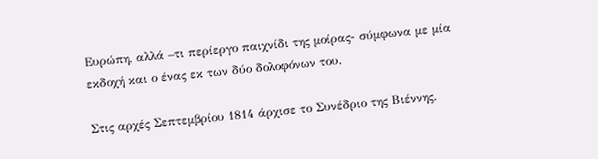Ευρώπη, αλλά –τι περίεργο παιχνίδι της μοίρας- σύμφωνα με μία εκδοχή και ο ένας εκ των δύο δολοφόνων του.

Στις αρχές Σεπτεμβρίου 1814 άρχισε το Συνέδριο της Βιέννης.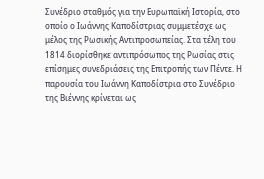Συνέδριο σταθμός για την Ευρωπαϊκή Ιστορία, στο οποίο ο Ιωάννης Καποδίστριας συμμετέσχε ως μέλος της Ρωσικής Αντιπροσωπείας. Στα τέλη του 1814 διορίσθηκε αντιπρόσωπος της Ρωσίας στις επίσημες συνεδριάσεις της Επιτροπής των Πέντε. Η παρουσία του Ιωάννη Καποδίστρια στο Συνέδριο της Βιέννης κρίνεται ως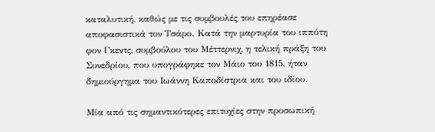καταλυτική, καθώς με τις συμβουλές του επηρέασε αποφασιστικά τον Τσάρο. Κατά την μαρτυρία του ιππότη φον Γκεντς, συμβούλου του Μέττερνιχ, η τελική πράξη του Συνεδρίου, που υπογράφηκε τον Μάιο του 1815, ήταν δημιούργημα του Ιωάννη Καποδίστρια και του ιδίου.

Μία από τις σημαντικότερες επιτυχίες στην προσωπική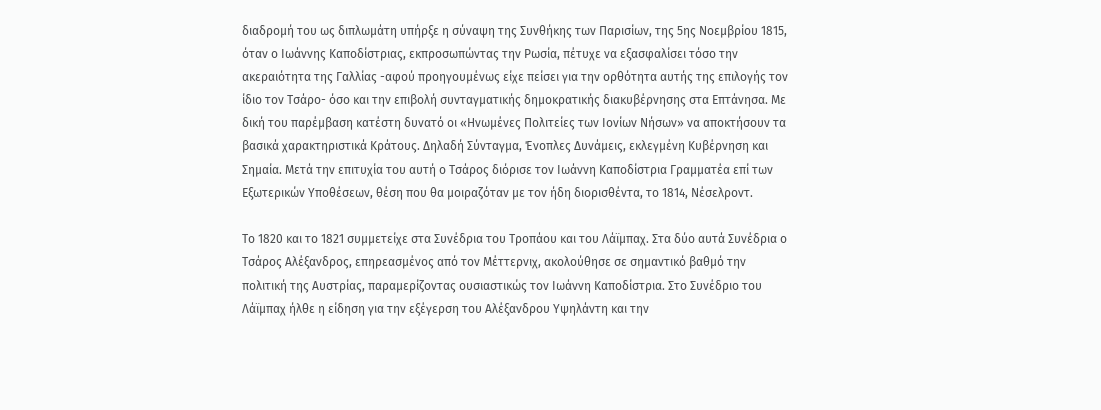διαδρομή του ως διπλωμάτη υπήρξε η σύναψη της Συνθήκης των Παρισίων, της 5ης Νοεμβρίου 1815, όταν ο Ιωάννης Καποδίστριας, εκπροσωπώντας την Ρωσία, πέτυχε να εξασφαλίσει τόσο την ακεραιότητα της Γαλλίας -αφού προηγουμένως είχε πείσει για την ορθότητα αυτής της επιλογής τον ίδιο τον Τσάρο- όσο και την επιβολή συνταγματικής δημοκρατικής διακυβέρνησης στα Επτάνησα. Με δική του παρέμβαση κατέστη δυνατό οι «Ηνωμένες Πολιτείες των Ιονίων Νήσων» να αποκτήσουν τα βασικά χαρακτηριστικά Κράτους. Δηλαδή Σύνταγμα, Ένοπλες Δυνάμεις, εκλεγμένη Κυβέρνηση και Σημαία. Μετά την επιτυχία του αυτή ο Τσάρος διόρισε τον Ιωάννη Καποδίστρια Γραμματέα επί των Εξωτερικών Υποθέσεων, θέση που θα μοιραζόταν με τον ήδη διορισθέντα, το 1814, Νέσελροντ.

Το 1820 και το 1821 συμμετείχε στα Συνέδρια του Τροπάου και του Λάϊμπαχ. Στα δύο αυτά Συνέδρια ο Τσάρος Αλέξανδρος, επηρεασμένος από τον Μέττερνιχ, ακολούθησε σε σημαντικό βαθμό την πολιτική της Αυστρίας, παραμερίζοντας ουσιαστικώς τον Ιωάννη Καποδίστρια. Στο Συνέδριο του Λάϊμπαχ ήλθε η είδηση για την εξέγερση του Αλέξανδρου Υψηλάντη και την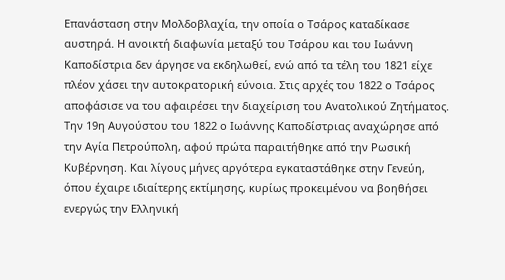Επανάσταση στην Μολδοβλαχία, την οποία ο Τσάρος καταδίκασε αυστηρά. Η ανοικτή διαφωνία μεταξύ του Τσάρου και του Ιωάννη Καποδίστρια δεν άργησε να εκδηλωθεί, ενώ από τα τέλη του 1821 είχε πλέον χάσει την αυτοκρατορική εύνοια. Στις αρχές του 1822 ο Τσάρος αποφάσισε να του αφαιρέσει την διαχείριση του Ανατολικού Ζητήματος. Την 19η Αυγούστου του 1822 ο Ιωάννης Καποδίστριας αναχώρησε από την Αγία Πετρούπολη, αφού πρώτα παραιτήθηκε από την Ρωσική Κυβέρνηση. Και λίγους μήνες αργότερα εγκαταστάθηκε στην Γενεύη, όπου έχαιρε ιδιαίτερης εκτίμησης, κυρίως προκειμένου να βοηθήσει ενεργώς την Ελληνική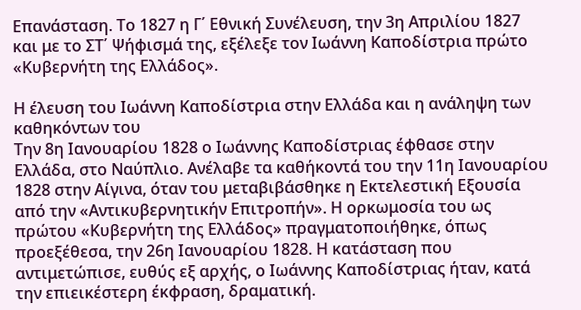Επανάσταση. Το 1827 η Γ΄ Εθνική Συνέλευση, την 3η Απριλίου 1827 και με το ΣΤ΄ Ψήφισμά της, εξέλεξε τον Ιωάννη Καποδίστρια πρώτο «Κυβερνήτη της Ελλάδος».

Η έλευση του Ιωάννη Καποδίστρια στην Ελλάδα και η ανάληψη των καθηκόντων του
Την 8η Ιανουαρίου 1828 ο Ιωάννης Καποδίστριας έφθασε στην Ελλάδα, στο Ναύπλιο. Ανέλαβε τα καθήκοντά του την 11η Ιανουαρίου 1828 στην Αίγινα, όταν του μεταβιβάσθηκε η Εκτελεστική Εξουσία από την «Αντικυβερνητικήν Επιτροπήν». Η ορκωμοσία του ως πρώτου «Κυβερνήτη της Ελλάδος» πραγματοποιήθηκε, όπως προεξέθεσα, την 26η Ιανουαρίου 1828. Η κατάσταση που αντιμετώπισε, ευθύς εξ αρχής, ο Ιωάννης Καποδίστριας ήταν, κατά την επιεικέστερη έκφραση, δραματική.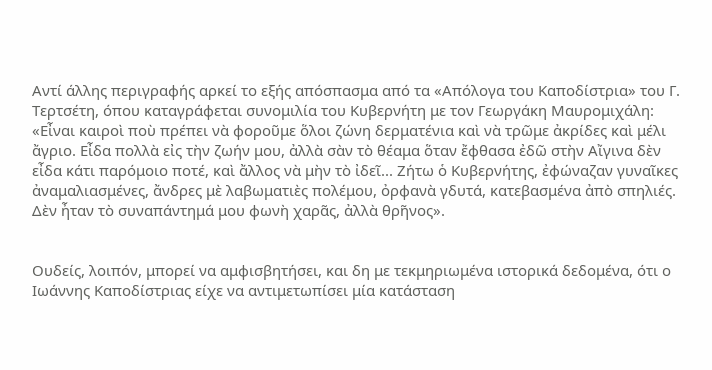Αντί άλλης περιγραφής αρκεί το εξής απόσπασμα από τα «Απόλογα του Καποδίστρια» του Γ. Τερτσέτη, όπου καταγράφεται συνομιλία του Κυβερνήτη με τον Γεωργάκη Μαυρομιχάλη: «Εἶναι καιροὶ ποὺ πρέπει νὰ φοροῦμε ὅλοι ζώνη δερματένια καὶ νὰ τρῶμε ἀκρίδες καὶ μέλι ἄγριο. Εἶδα πολλὰ εἰς τὴν ζωήν μου, ἀλλὰ σὰν τὸ θέαμα ὅταν ἔφθασα ἐδῶ στὴν Αἴγινα δὲν εἶδα κάτι παρόμοιο ποτέ, καὶ ἄλλος νὰ μὴν τὸ ἰδεῖ... Ζήτω ὁ Κυβερνήτης, ἐφώναζαν γυναῖκες ἀναμαλιασμένες, ἄνδρες μὲ λαβωματιὲς πολέμου, ὀρφανὰ γδυτά, κατεβασμένα ἀπὸ σπηλιές. Δὲν ἦταν τὸ συναπάντημά μου φωνὴ χαρᾶς, ἀλλὰ θρῆνος».


Ουδείς, λοιπόν, μπορεί να αμφισβητήσει, και δη με τεκμηριωμένα ιστορικά δεδομένα, ότι ο Ιωάννης Καποδίστριας είχε να αντιμετωπίσει μία κατάσταση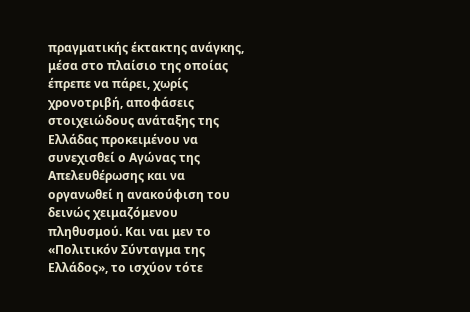πραγματικής έκτακτης ανάγκης, μέσα στο πλαίσιο της οποίας έπρεπε να πάρει, χωρίς χρονοτριβή, αποφάσεις στοιχειώδους ανάταξης της Ελλάδας προκειμένου να συνεχισθεί ο Αγώνας της Απελευθέρωσης και να οργανωθεί η ανακούφιση του δεινώς χειμαζόμενου πληθυσμού. Και ναι μεν το «Πολιτικόν Σύνταγμα της Ελλάδος», το ισχύον τότε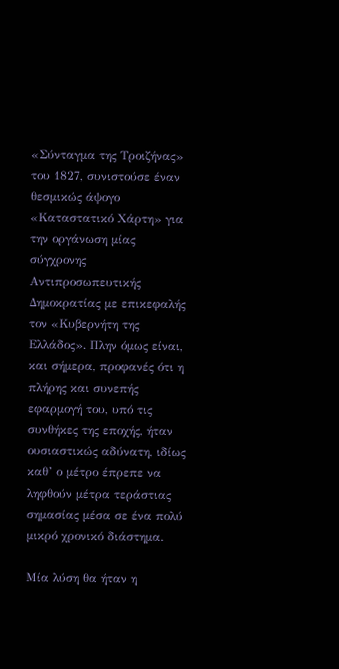«Σύνταγμα της Τροιζήνας» του 1827, συνιστούσε έναν θεσμικώς άψογο «Καταστατικό Χάρτη» για την οργάνωση μίας σύγχρονης Αντιπροσωπευτικής Δημοκρατίας με επικεφαλής τον «Κυβερνήτη της Ελλάδος». Πλην όμως είναι, και σήμερα, προφανές ότι η πλήρης και συνεπής εφαρμογή του, υπό τις συνθήκες της εποχής, ήταν ουσιαστικώς αδύνατη, ιδίως καθ’ ο μέτρο έπρεπε να ληφθούν μέτρα τεράστιας σημασίας μέσα σε ένα πολύ μικρό χρονικό διάστημα.

Μία λύση θα ήταν η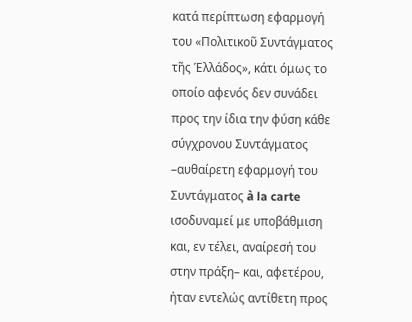κατά περίπτωση εφαρμογή του «Πολιτικοῦ Συντάγματος τῆς Ἑλλάδος», κάτι όμως το οποίο αφενός δεν συνάδει προς την ίδια την φύση κάθε σύγχρονου Συντάγματος –αυθαίρετη εφαρμογή του Συντάγματος à la carte ισοδυναμεί με υποβάθμιση και, εν τέλει, αναίρεσή του στην πράξη– και, αφετέρου, ήταν εντελώς αντίθετη προς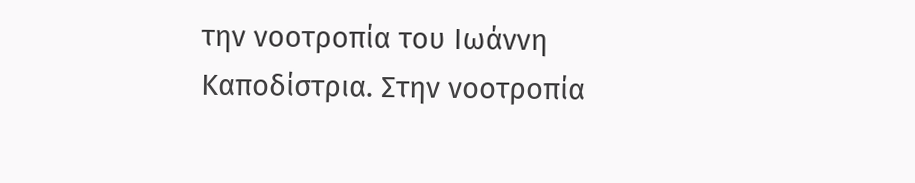την νοοτροπία του Ιωάννη Καποδίστρια. Στην νοοτροπία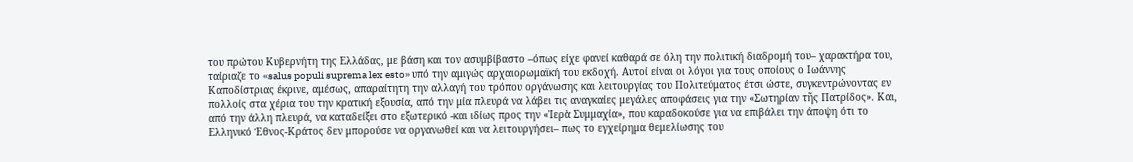του πρώτου Κυβερνήτη της Ελλάδας, με βάση και τον ασυμβίβαστο –όπως είχε φανεί καθαρά σε όλη την πολιτική διαδρομή του– χαρακτήρα του, ταίριαζε το «salus populi suprema lex esto» υπό την αμιγώς αρχαιορωμαϊκή του εκδοχή. Αυτοί είναι οι λόγοι για τους οποίους ο Ιωάννης Καποδίστριας έκρινε, αμέσως, απαραίτητη την αλλαγή του τρόπου οργάνωσης και λειτουργίας του Πολιτεύματος έτσι ώστε, συγκεντρώνοντας εν πολλοίς στα χέρια του την κρατική εξουσία, από την μία πλευρά να λάβει τις αναγκαίες μεγάλες αποφάσεις για την «Σωτηρίαν τῆς Πατρίδος». Και, από την άλλη πλευρά, να καταδείξει στο εξωτερικό -και ιδίως προς την «Ἱερὰ Συμμαχία», που καραδοκούσε για να επιβάλει την άποψη ότι το Ελληνικό Έθνος-Κράτος δεν μπορούσε να οργανωθεί και να λειτουργήσει– πως το εγχείρημα θεμελίωσης του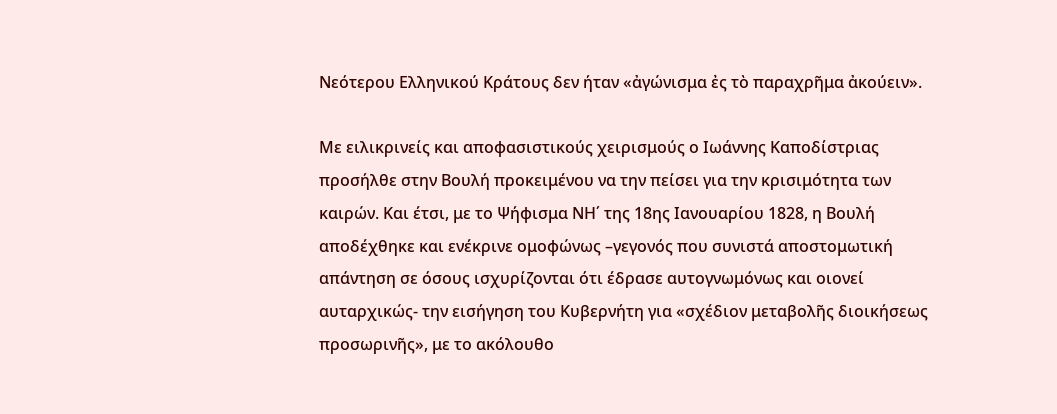Νεότερου Ελληνικού Κράτους δεν ήταν «ἀγώνισμα ἐς τὸ παραχρῆμα ἀκούειν».

Με ειλικρινείς και αποφασιστικούς χειρισμούς ο Ιωάννης Καποδίστριας προσήλθε στην Βουλή προκειμένου να την πείσει για την κρισιμότητα των καιρών. Και έτσι, με το Ψήφισμα ΝΗ΄ της 18ης Ιανουαρίου 1828, η Βουλή αποδέχθηκε και ενέκρινε ομοφώνως –γεγονός που συνιστά αποστομωτική απάντηση σε όσους ισχυρίζονται ότι έδρασε αυτογνωμόνως και οιονεί αυταρχικώς- την εισήγηση του Κυβερνήτη για «σχέδιον μεταβολῆς διοικήσεως προσωρινῆς», με το ακόλουθο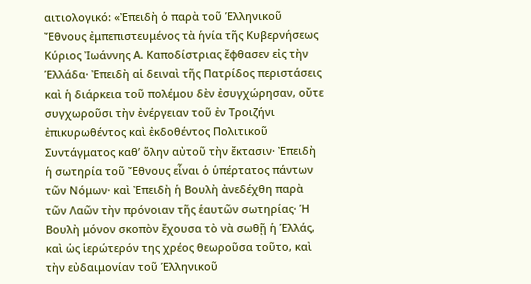αιτιολογικό: «Ἐπειδὴ ὁ παρὰ τοῦ Ἑλληνικοῦ Ἔθνους ἐμπεπιστευμένος τὰ ἡνία τῆς Κυβερνήσεως Κύριος Ἰωάννης Α. Καποδίστριας ἔφθασεν εἰς τὴν Ἑλλάδα· Ἐπειδὴ αἱ δειναὶ τῆς Πατρίδος περιστάσεις καὶ ἡ διάρκεια τοῦ πολέμου δὲν ἐσυγχώρησαν, οὔτε συγχωροῦσι τὴν ἐνέργειαν τοῦ ἐν Τροιζήνι ἐπικυρωθέντος καὶ ἐκδοθέντος Πολιτικοῦ Συντάγματος καθ’ ὅλην αὐτοῦ τὴν ἔκτασιν· Ἐπειδὴ ἡ σωτηρία τοῦ Ἔθνους εἶναι ὁ ὑπέρτατος πάντων τῶν Νόμων· καὶ Ἐπειδὴ ἡ Βουλὴ ἀνεδέχθη παρὰ τῶν Λαῶν τὴν πρόνοιαν τῆς ἑαυτῶν σωτηρίας· Ἡ Βουλὴ μόνον σκοπὸν ἔχουσα τὸ νὰ σωθῇ ἡ Ἑλλάς, καὶ ὡς ἱερώτερόν της χρέος θεωροῦσα τοῦτο, καὶ τὴν εὐδαιμονίαν τοῦ Ἑλληνικοῦ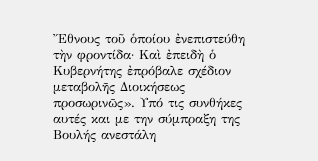Ἔθνους τοῦ ὁποίου ἐνεπιστεύθη τὴν φροντίδα· Καὶ ἐπειδὴ ὁ Κυβερνήτης ἐπρόβαλε σχέδιον μεταβολῆς Διοικήσεως προσωρινῶς». Υπό τις συνθήκες αυτές και με την σύμπραξη της Βουλής ανεστάλη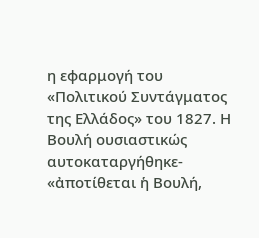η εφαρμογή του «Πολιτικού Συντάγματος της Ελλάδος» του 1827. Η Βουλή ουσιαστικώς αυτοκαταργήθηκε- «ἀποτίθεται ἡ Βουλή,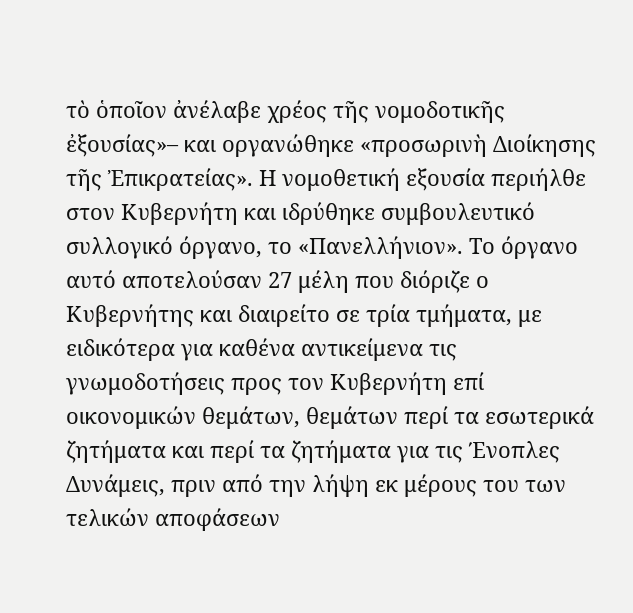τὸ ὁποῖον ἀνέλαβε χρέος τῆς νομοδοτικῆς ἐξουσίας»– και οργανώθηκε «προσωρινὴ Διοίκησης τῆς Ἐπικρατείας». Η νομοθετική εξουσία περιήλθε στον Κυβερνήτη και ιδρύθηκε συμβουλευτικό συλλογικό όργανο, το «Πανελλήνιον». Το όργανο αυτό αποτελούσαν 27 μέλη που διόριζε ο Κυβερνήτης και διαιρείτο σε τρία τμήματα, με ειδικότερα για καθένα αντικείμενα τις γνωμοδοτήσεις προς τον Κυβερνήτη επί οικονομικών θεμάτων, θεμάτων περί τα εσωτερικά ζητήματα και περί τα ζητήματα για τις Ένοπλες Δυνάμεις, πριν από την λήψη εκ μέρους του των τελικών αποφάσεων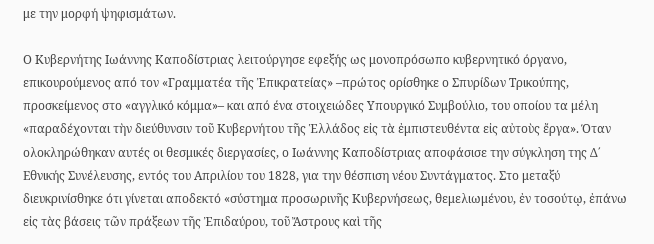με την μορφή ψηφισμάτων.

Ο Κυβερνήτης Ιωάννης Καποδίστριας λειτούργησε εφεξής ως μονοπρόσωπο κυβερνητικό όργανο, επικουρούμενος από τον «Γραμματέα τῆς Ἐπικρατείας» –πρώτος ορίσθηκε ο Σπυρίδων Τρικούπης, προσκείμενος στο «αγγλικό κόμμα»– και από ένα στοιχειώδες Υπουργικό Συμβούλιο, του οποίου τα μέλη «παραδέχονται τὴν διεύθυνσιν τοῦ Κυβερνήτου τῆς Ἑλλάδος εἰς τὰ ἐμπιστευθέντα εἰς αὐτοὺς ἔργα». Όταν ολοκληρώθηκαν αυτές οι θεσμικές διεργασίες, ο Ιωάννης Καποδίστριας αποφάσισε την σύγκληση της Δ΄ Εθνικής Συνέλευσης, εντός του Απριλίου του 1828, για την θέσπιση νέου Συντάγματος. Στο μεταξύ διευκρινίσθηκε ότι γίνεται αποδεκτό «σύστημα προσωρινῆς Κυβερνήσεως, θεμελιωμένου, ἐν τοσούτῳ, ἐπάνω εἰς τὰς βάσεις τῶν πράξεων τῆς Ἐπιδαύρου, τοῦ Ἄστρους καὶ τῆς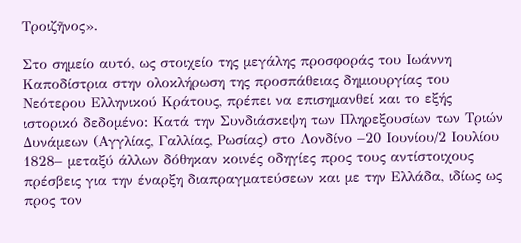Τροιζῆνος».

Στο σημείο αυτό, ως στοιχείο της μεγάλης προσφοράς του Ιωάννη Καποδίστρια στην ολοκλήρωση της προσπάθειας δημιουργίας του Νεότερου Ελληνικού Κράτους, πρέπει να επισημανθεί και το εξής ιστορικό δεδομένο: Κατά την Συνδιάσκεψη των Πληρεξουσίων των Τριών Δυνάμεων (Αγγλίας, Γαλλίας, Ρωσίας) στο Λονδίνο –20 Ιουνίου/2 Ιουλίου 1828– μεταξύ άλλων δόθηκαν κοινές οδηγίες προς τους αντίστοιχους πρέσβεις για την έναρξη διαπραγματεύσεων και με την Ελλάδα, ιδίως ως προς τον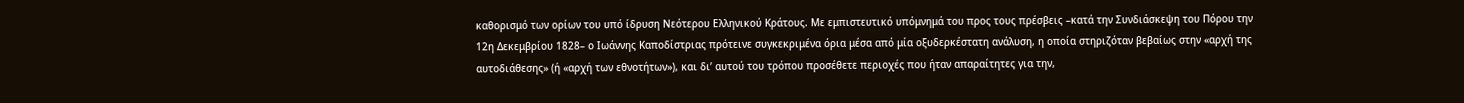καθορισμό των ορίων του υπό ίδρυση Νεότερου Ελληνικού Κράτους. Με εμπιστευτικό υπόμνημά του προς τους πρέσβεις –κατά την Συνδιάσκεψη του Πόρου την 12η Δεκεμβρίου 1828– ο Ιωάννης Καποδίστριας πρότεινε συγκεκριμένα όρια μέσα από μία οξυδερκέστατη ανάλυση, η οποία στηριζόταν βεβαίως στην «αρχή της αυτοδιάθεσης» (ή «αρχή των εθνοτήτων»), και δι’ αυτού του τρόπου προσέθετε περιοχές που ήταν απαραίτητες για την,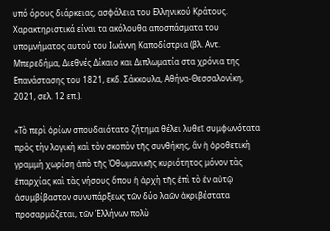υπό όρους διάρκειας, ασφάλεια του Ελληνικού Κράτους. Χαρακτηριστικά είναι τα ακόλουθα αποσπάσματα του υπομνήματος αυτού του Ιωάννη Καποδίστρια (βλ. Αντ. Μπερεδήμα, Διεθνές Δίκαιο και Διπλωματία στα χρόνια της Επανάστασης του 1821, εκδ. Σάκκουλα, Αθήνα-Θεσσαλονίκη, 2021, σελ. 12 επ.).

«Τὸ περὶ ὁρίων σπουδαιότατο ζήτημα θέλει λυθεῖ συμφωνότατα πρὸς τὴν λογικὴ καὶ τὸν σκοπὸν τῆς συνθήκης, ἂν ἡ ὀροθετικὴ γραμμὴ χωρίση ἀπὸ τῆς Ὀθωμανικῆς κυριότητος μόνον τὰς ἐπαρχίας καὶ τὰς νήσους ὅπου ἡ ἀρχὴ τῆς ἐπὶ τὸ ἐν αὐτῷ ἀσυμβίβαστον συνυπάρξεως τῶν δύο λαῶν ἀκριβέστατα προσαρμόζεται, τῶν Ἑλλήνων πολὺ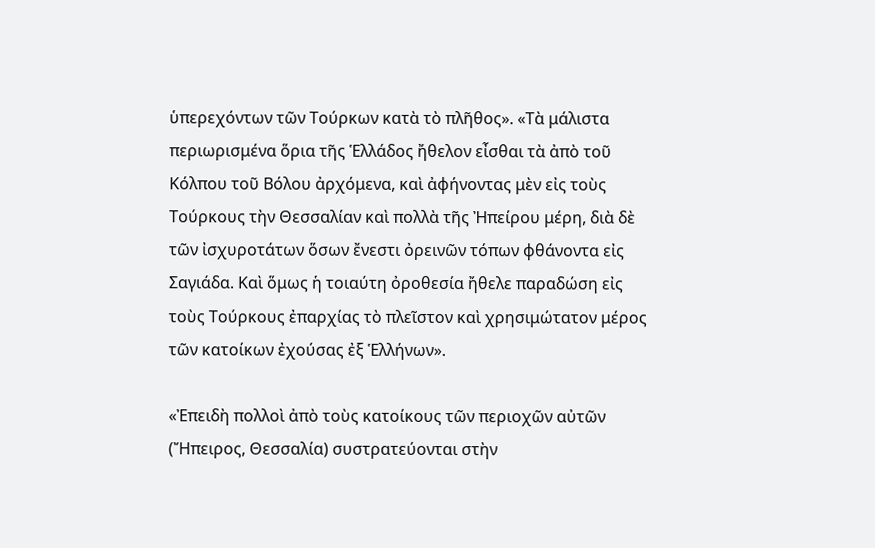ὑπερεχόντων τῶν Τούρκων κατὰ τὸ πλῆθος». «Τὰ μάλιστα περιωρισμένα ὅρια τῆς Ἑλλάδος ἤθελον εἶσθαι τὰ ἀπὸ τοῦ Κόλπου τοῦ Βόλου ἀρχόμενα, καὶ ἀφήνοντας μὲν εἰς τοὺς Τούρκους τὴν Θεσσαλίαν καὶ πολλὰ τῆς Ἠπείρου μέρη, διὰ δὲ τῶν ἰσχυροτάτων ὅσων ἔνεστι ὀρεινῶν τόπων φθάνοντα εἰς Σαγιάδα. Καὶ ὅμως ἡ τοιαύτη ὀροθεσία ἤθελε παραδώση εἰς τοὺς Τούρκους ἐπαρχίας τὸ πλεῖστον καὶ χρησιμώτατον μέρος τῶν κατοίκων ἐχούσας ἐξ Ἑλλήνων».

«Ἐπειδὴ πολλοὶ ἀπὸ τοὺς κατοίκους τῶν περιοχῶν αὐτῶν (Ἤπειρος, Θεσσαλία) συστρατεύονται στὴν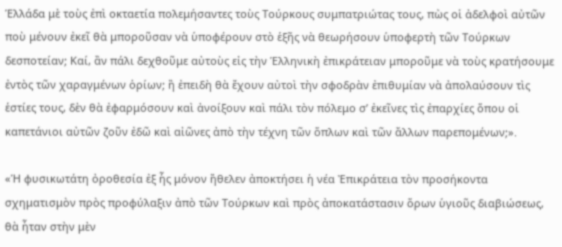Ἑλλάδα μὲ τοὺς ἐπὶ οκταετία πολεμήσαντες τοὺς Τούρκους συμπατριώτας τους, πὼς οἱ ἀδελφοὶ αὐτῶν ποὺ μένουν ἐκεῖ θὰ μποροῦσαν νὰ ὑποφέρουν στὸ ἑξῆς νὰ θεωρήσουν ὑποφερτὴ τῶν Τούρκων δεσποτείαν; Καί, ἂν πάλι δεχθοῦμε αὐτοὺς εἰς τὴν Ἑλληνικὴ ἐπικράτειαν μποροῦμε νὰ τοὺς κρατήσουμε ἐντὸς τῶν χαραγμένων ὁρίων; ἢ ἐπειδὴ θὰ ἔχουν αὐτοὶ τὴν σφοδρὰν ἐπιθυμίαν νὰ ἀπολαύσουν τὶς ἑστίες τους, δὲν θὰ ἐφαρμόσουν καὶ ἀνοίξουν καὶ πάλι τὸν πόλεμο σ’ ἐκεῖνες τὶς ἐπαρχίες ὅπου οἱ καπετάνιοι αὐτῶν ζοῦν ἐδῶ καὶ αἰῶνες ἀπὸ τὴν τέχνη τῶν ὅπλων καὶ τῶν ἄλλων παρεπομένων;».

«Ἡ φυσικωτάτη ὀροθεσία ἐξ ἧς μόνον ἤθελεν ἀποκτήσει ἡ νέα Ἐπικράτεια τὸν προσήκοντα σχηματισμὸν πρὸς προφύλαξιν ἀπὸ τῶν Τούρκων καὶ πρὸς ἀποκατάστασιν ὅρων ὑγιοῦς διαβιώσεως, θὰ ἦταν στὴν μὲν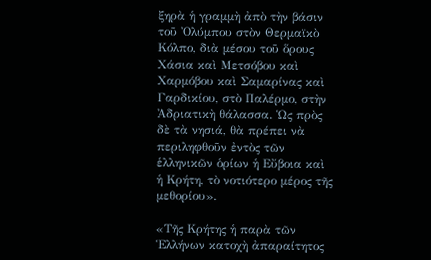ξηρὰ ἡ γραμμὴ ἀπὸ τὴν βάσιν τοῦ Ὀλύμπου στὸν Θερμαϊκὸ Κόλπο, διὰ μέσου τοῦ ὅρους Χάσια καὶ Μετσόβου καὶ Χαρμόβου καὶ Σαμαρίνας καὶ Γαρδικίου, στὸ Παλέρμο, στὴν Ἀδριατικὴ θάλασσα. Ὡς πρὸς δὲ τὰ νησιά, θὰ πρέπει νὰ περιληφθοῦν ἐντὸς τῶν ἑλληνικῶν ὁρίων ἡ Εὔβοια καὶ ἡ Κρήτη, τὸ νοτιότερο μέρος τῆς μεθορίου».

«Τῆς Κρήτης ἡ παρὰ τῶν Ἑλλήνων κατοχὴ ἀπαραίτητος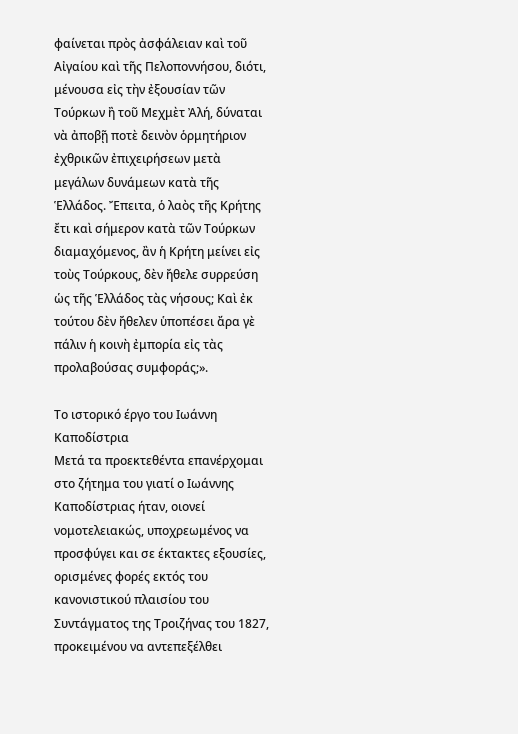φαίνεται πρὸς ἀσφάλειαν καὶ τοῦ Αἰγαίου καὶ τῆς Πελοποννήσου, διότι, μένουσα εἰς τὴν ἐξουσίαν τῶν Τούρκων ἢ τοῦ Μεχμὲτ Ἀλή, δύναται νὰ ἀποβῇ ποτὲ δεινὸν ὁρμητήριον ἐχθρικῶν ἐπιχειρήσεων μετὰ μεγάλων δυνάμεων κατὰ τῆς Ἑλλάδος. Ἔπειτα, ὁ λαὸς τῆς Κρήτης ἔτι καὶ σήμερον κατὰ τῶν Τούρκων διαμαχόμενος, ἂν ἡ Κρήτη μείνει εἰς τοὺς Τούρκους, δὲν ἤθελε συρρεύση ὡς τῆς Ἑλλάδος τὰς νήσους; Καὶ ἐκ τούτου δὲν ἤθελεν ὑποπέσει ἄρα γὲ πάλιν ἡ κοινὴ ἐμπορία εἰς τὰς προλαβούσας συμφοράς;».

Το ιστορικό έργο του Ιωάννη Καποδίστρια
Μετά τα προεκτεθέντα επανέρχομαι στο ζήτημα του γιατί ο Ιωάννης Καποδίστριας ήταν, οιονεί νομοτελειακώς, υποχρεωμένος να προσφύγει και σε έκτακτες εξουσίες, ορισμένες φορές εκτός του κανονιστικού πλαισίου του Συντάγματος της Τροιζήνας του 1827, προκειμένου να αντεπεξέλθει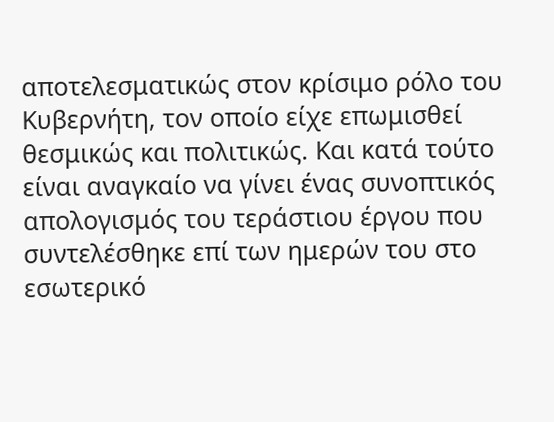αποτελεσματικώς στον κρίσιμο ρόλο του Κυβερνήτη, τον οποίο είχε επωμισθεί θεσμικώς και πολιτικώς. Και κατά τούτο είναι αναγκαίο να γίνει ένας συνοπτικός απολογισμός του τεράστιου έργου που συντελέσθηκε επί των ημερών του στο εσωτερικό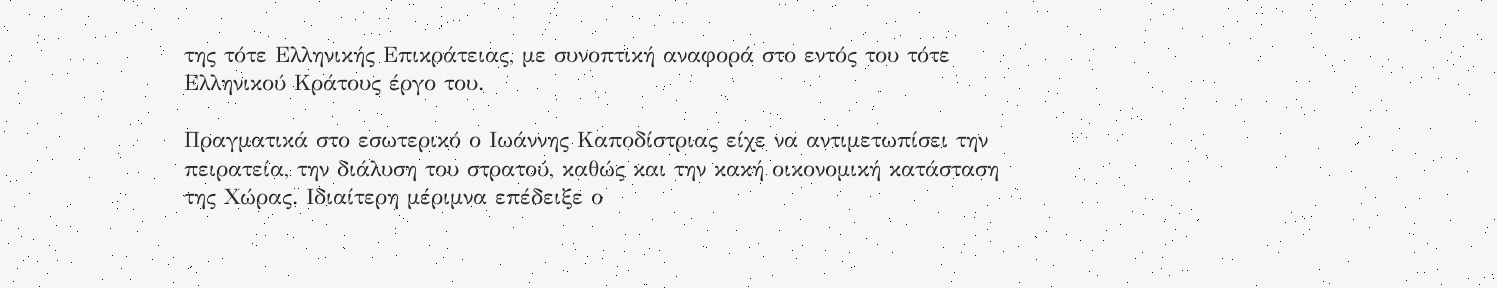της τότε Ελληνικής Επικράτειας, με συνοπτική αναφορά στο εντός του τότε Ελληνικού Κράτους έργο του.

Πραγματικά στο εσωτερικό ο Ιωάννης Καποδίστριας είχε να αντιμετωπίσει την πειρατεία, την διάλυση του στρατού, καθώς και την κακή οικονομική κατάσταση της Χώρας. Ιδιαίτερη μέριμνα επέδειξε ο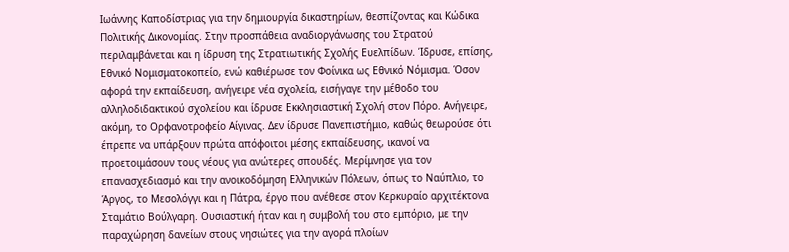Ιωάννης Καποδίστριας για την δημιουργία δικαστηρίων, θεσπίζοντας και Κώδικα Πολιτικής Δικονομίας. Στην προσπάθεια αναδιοργάνωσης του Στρατού περιλαμβάνεται και η ίδρυση της Στρατιωτικής Σχολής Ευελπίδων. Ίδρυσε, επίσης, Εθνικό Νομισματοκοπείο, ενώ καθιέρωσε τον Φοίνικα ως Εθνικό Νόμισμα. Όσον αφορά την εκπαίδευση, ανήγειρε νέα σχολεία, εισήγαγε την μέθοδο του αλληλοδιδακτικού σχολείου και ίδρυσε Εκκλησιαστική Σχολή στον Πόρο. Ανήγειρε, ακόμη, το Ορφανοτροφείο Αίγινας. Δεν ίδρυσε Πανεπιστήμιο, καθώς θεωρούσε ότι έπρεπε να υπάρξουν πρώτα απόφοιτοι μέσης εκπαίδευσης, ικανοί να προετοιμάσουν τους νέους για ανώτερες σπουδές. Μερίμνησε για τον επανασχεδιασμό και την ανοικοδόμηση Ελληνικών Πόλεων, όπως το Ναύπλιο, το Άργος, το Μεσολόγγι και η Πάτρα, έργο που ανέθεσε στον Κερκυραίο αρχιτέκτονα Σταμάτιο Βούλγαρη. Ουσιαστική ήταν και η συμβολή του στο εμπόριο, με την παραχώρηση δανείων στους νησιώτες για την αγορά πλοίων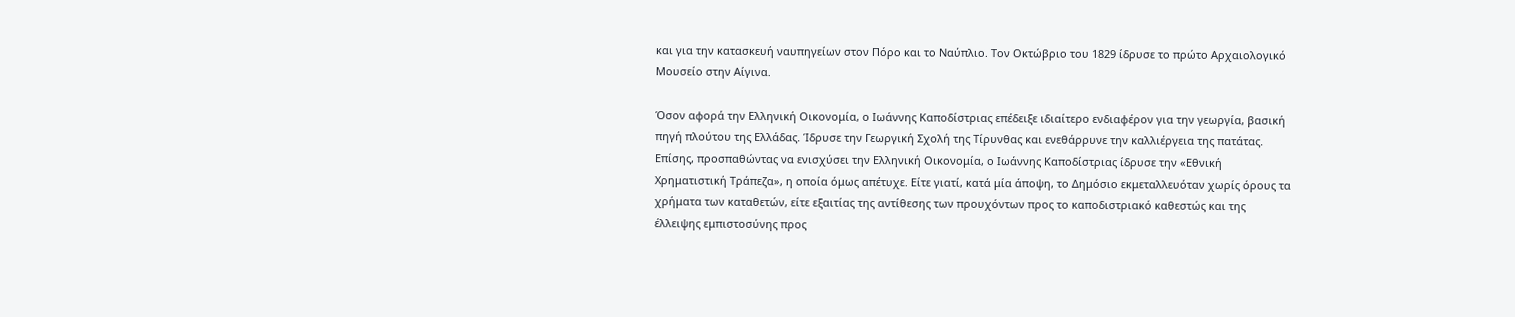και για την κατασκευή ναυπηγείων στον Πόρο και το Ναύπλιο. Τον Οκτώβριο του 1829 ίδρυσε το πρώτο Αρχαιολογικό Μουσείο στην Αίγινα.

Όσον αφορά την Ελληνική Οικονομία, ο Ιωάννης Καποδίστριας επέδειξε ιδιαίτερο ενδιαφέρον για την γεωργία, βασική πηγή πλούτου της Ελλάδας. Ίδρυσε την Γεωργική Σχολή της Τίρυνθας και ενεθάρρυνε την καλλιέργεια της πατάτας. Επίσης, προσπαθώντας να ενισχύσει την Ελληνική Οικονομία, ο Ιωάννης Καποδίστριας ίδρυσε την «Εθνική Χρηματιστική Τράπεζα», η οποία όμως απέτυχε. Είτε γιατί, κατά μία άποψη, το Δημόσιο εκμεταλλευόταν χωρίς όρους τα χρήματα των καταθετών, είτε εξαιτίας της αντίθεσης των προυχόντων προς το καποδιστριακό καθεστώς και της έλλειψης εμπιστοσύνης προς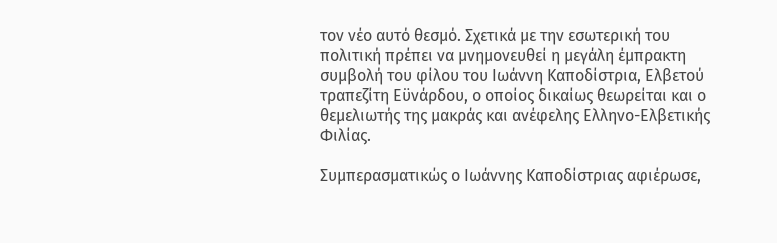τον νέο αυτό θεσμό. Σχετικά με την εσωτερική του πολιτική πρέπει να μνημονευθεί η μεγάλη έμπρακτη συμβολή του φίλου του Ιωάννη Καποδίστρια, Ελβετού τραπεζίτη Εϋνάρδου, ο οποίος δικαίως θεωρείται και ο θεμελιωτής της μακράς και ανέφελης Ελληνο-Ελβετικής Φιλίας.

Συμπερασματικώς ο Ιωάννης Καποδίστριας αφιέρωσε,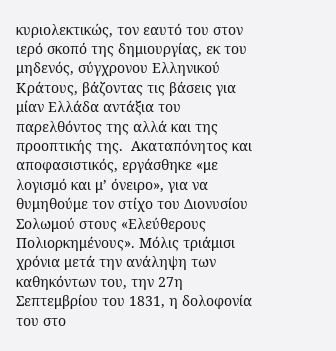κυριολεκτικώς, τον εαυτό του στον ιερό σκοπό της δημιουργίας, εκ του μηδενός, σύγχρονου Ελληνικού Κράτους, βάζοντας τις βάσεις για μίαν Ελλάδα αντάξια του παρελθόντος της αλλά και της προοπτικής της.  Ακαταπόνητος και αποφασιστικός, εργάσθηκε «με λογισμό και μ’ όνειρο», για να θυμηθούμε τον στίχο του Διονυσίου Σολωμού στους «Ελεύθερους Πολιορκημένους». Μόλις τριάμισι χρόνια μετά την ανάληψη των καθηκόντων του, την 27η Σεπτεμβρίου του 1831, η δολοφονία του στο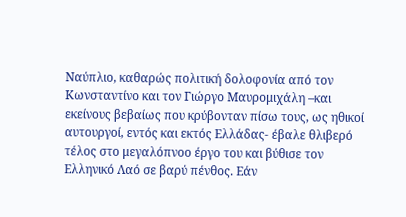Ναύπλιο, καθαρώς πολιτική δολοφονία από τον Κωνσταντίνο και τον Γιώργο Μαυρομιχάλη –και εκείνους βεβαίως που κρύβονταν πίσω τους, ως ηθικοί αυτουργοί, εντός και εκτός Ελλάδας- έβαλε θλιβερό τέλος στο μεγαλόπνοο έργο του και βύθισε τον Ελληνικό Λαό σε βαρύ πένθος. Εάν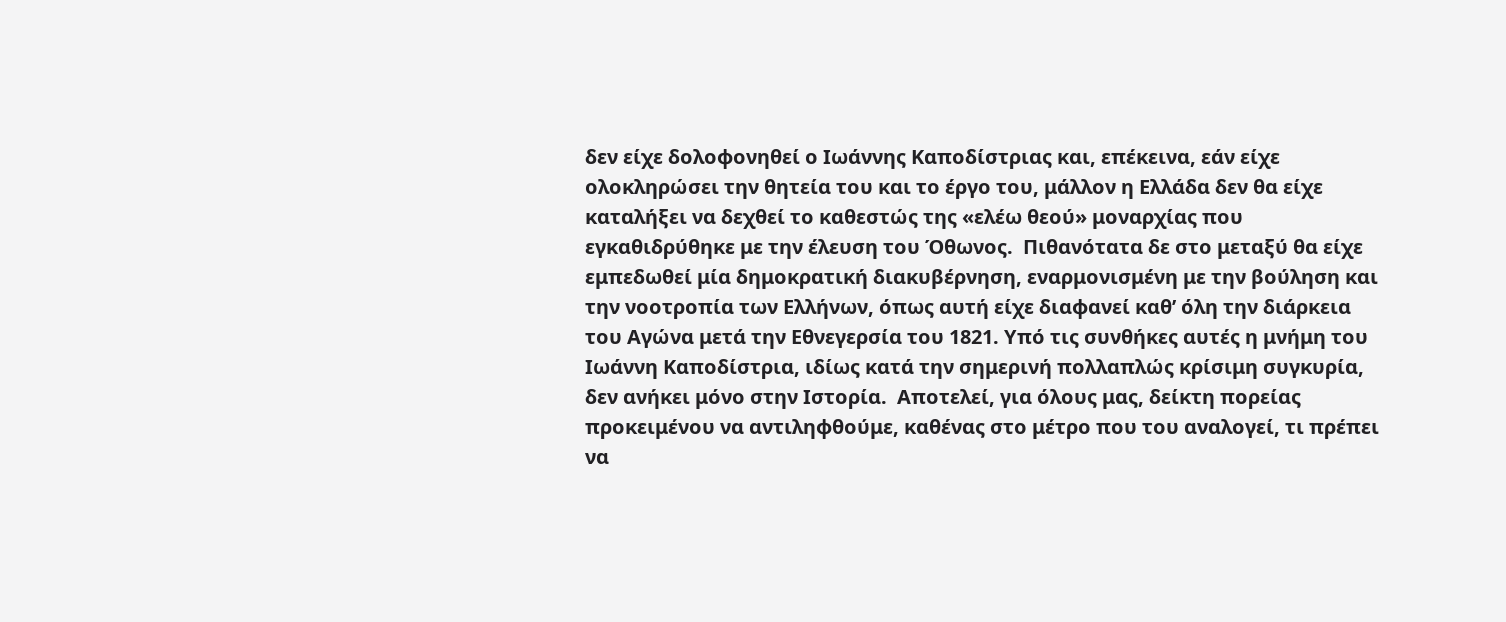δεν είχε δολοφονηθεί ο Ιωάννης Καποδίστριας και, επέκεινα, εάν είχε ολοκληρώσει την θητεία του και το έργο του, μάλλον η Ελλάδα δεν θα είχε καταλήξει να δεχθεί το καθεστώς της «ελέω θεού» μοναρχίας που εγκαθιδρύθηκε με την έλευση του Όθωνος.  Πιθανότατα δε στο μεταξύ θα είχε εμπεδωθεί μία δημοκρατική διακυβέρνηση, εναρμονισμένη με την βούληση και την νοοτροπία των Ελλήνων, όπως αυτή είχε διαφανεί καθ’ όλη την διάρκεια του Αγώνα μετά την Εθνεγερσία του 1821. Υπό τις συνθήκες αυτές η μνήμη του Ιωάννη Καποδίστρια, ιδίως κατά την σημερινή πολλαπλώς κρίσιμη συγκυρία, δεν ανήκει μόνο στην Ιστορία.  Αποτελεί, για όλους μας, δείκτη πορείας προκειμένου να αντιληφθούμε, καθένας στο μέτρο που του αναλογεί, τι πρέπει να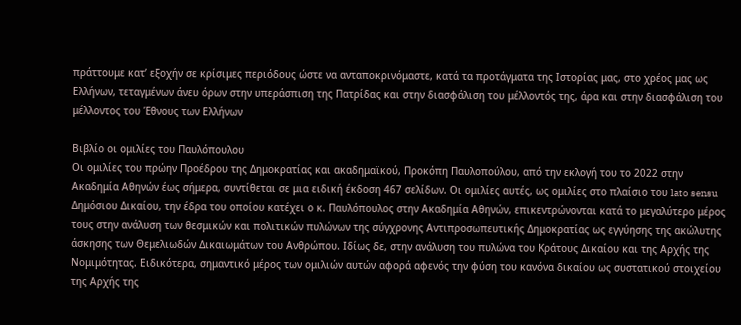πράττουμε κατ’ εξοχήν σε κρίσιμες περιόδους ώστε να ανταποκρινόμαστε, κατά τα προτάγματα της Ιστορίας μας, στο χρέος μας ως Ελλήνων, τεταγμένων άνευ όρων στην υπεράσπιση της Πατρίδας και στην διασφάλιση του μέλλοντός της, άρα και στην διασφάλιση του μέλλοντος του Έθνους των Ελλήνων

Βιβλίο οι ομιλίες του Παυλόπουλου
Οι ομιλίες του πρώην Προέδρου της Δημοκρατίας και ακαδημαϊκού, Προκόπη Παυλοπούλου, από την εκλογή του το 2022 στην Ακαδημία Αθηνών έως σήμερα, συντίθεται σε μια ειδική έκδοση 467 σελίδων. Οι ομιλίες αυτές, ως ομιλίες στο πλαίσιο του lato sensu Δημόσιου Δικαίου, την έδρα του οποίου κατέχει ο κ. Παυλόπουλος στην Ακαδημία Αθηνών, επικεντρώνονται κατά το μεγαλύτερο μέρος τους στην ανάλυση των θεσμικών και πολιτικών πυλώνων της σύγχρονης Αντιπροσωπευτικής Δημοκρατίας ως εγγύησης της ακώλυτης άσκησης των Θεμελιωδών Δικαιωμάτων του Ανθρώπου. Ιδίως δε, στην ανάλυση του πυλώνα του Κράτους Δικαίου και της Αρχής της Νομιμότητας. Ειδικότερα, σημαντικό μέρος των ομιλιών αυτών αφορά αφενός την φύση του κανόνα δικαίου ως συστατικού στοιχείου της Αρχής της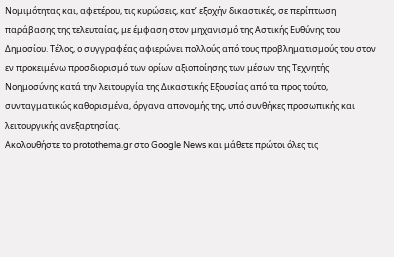Νομιμότητας και, αφετέρου, τις κυρώσεις, κατ’ εξοχήν δικαστικές, σε περίπτωση παράβασης της τελευταίας, με έμφαση στον μηχανισμό της Αστικής Ευθύνης του Δημοσίου. Τέλος, ο συγγραφέας αφιερώνει πολλούς από τους προβληματισμούς του στον εν προκειμένω προσδιορισμό των ορίων αξιοποίησης των μέσων της Τεχνητής Νοημοσύνης κατά την λειτουργία της Δικαστικής Εξουσίας από τα προς τούτο, συνταγματικώς καθορισμένα, όργανα απονομής της, υπό συνθήκες προσωπικής και λειτουργικής ανεξαρτησίας.
Ακολουθήστε το protothema.gr στο Google News και μάθετε πρώτοι όλες τις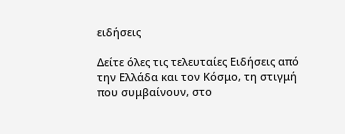ειδήσεις

Δείτε όλες τις τελευταίες Ειδήσεις από την Ελλάδα και τον Κόσμο, τη στιγμή που συμβαίνουν, στο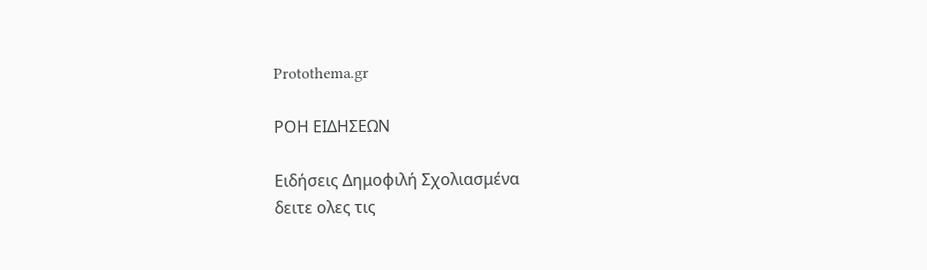Protothema.gr

ΡΟΗ ΕΙΔΗΣΕΩΝ

Ειδήσεις Δημοφιλή Σχολιασμένα
δειτε ολες τις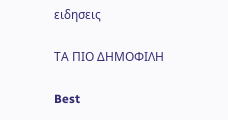ειδησεις

ΤΑ ΠΙΟ ΔΗΜΟΦΙΛΗ

Best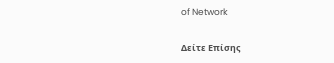of Network

Δείτε Επίσης